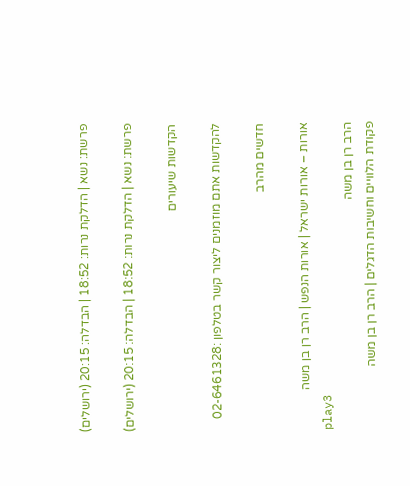פרשת: נשא | הדלקת נרות: 18:52 | הבדלה: 20:15 (ירושלים)

פרשת: נשא | הדלקת נרות: 18:52 | הבדלה: 20:15 (ירושלים)

הקדשות שיעורים

להקדשות אתם מוזמנים ליצור קשר בטלפון :02-6461328

חדשים מהרב

אורות – אורות ישראל | אורות הנפש | הרב רן בן משה
play3
הרב רן בן משה
פקודת הלוויים וחשיבות הדגלים | הרב רן בן משה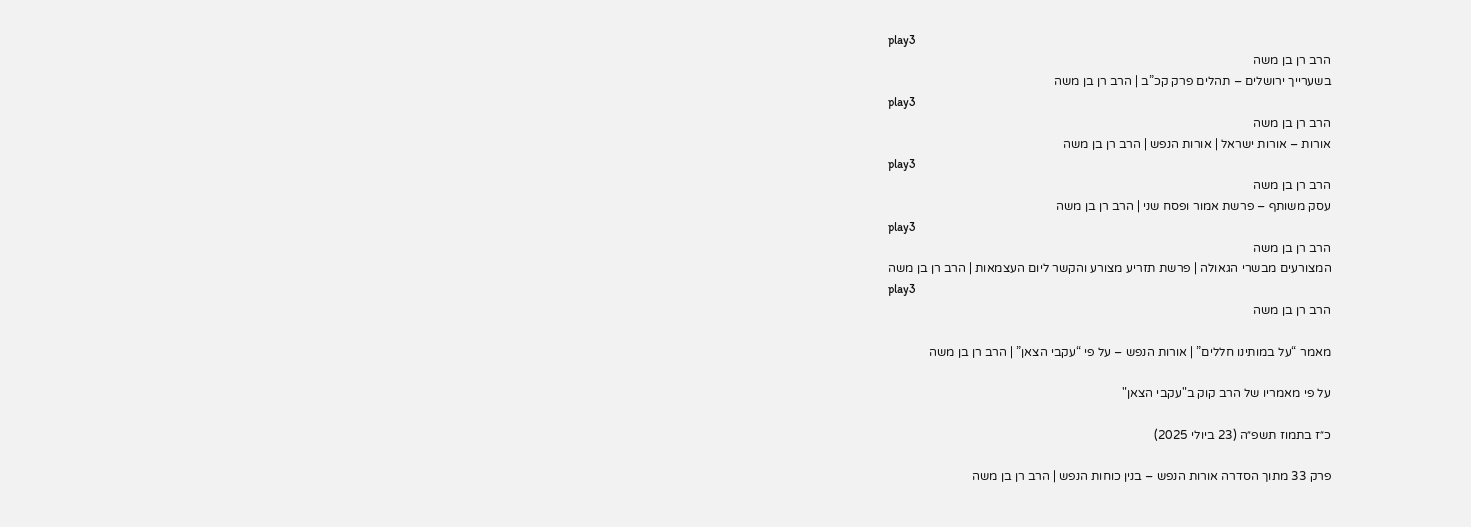play3
הרב רן בן משה
בשערייך ירושלים – תהלים פרק קכ”ב | הרב רן בן משה
play3
הרב רן בן משה
אורות – אורות ישראל | אורות הנפש | הרב רן בן משה
play3
הרב רן בן משה
עסק משותף – פרשת אמור ופסח שני | הרב רן בן משה
play3
הרב רן בן משה
המצורעים מבשרי הגאולה | פרשת תזריע מצורע והקשר ליום העצמאות | הרב רן בן משה
play3
הרב רן בן משה

מאמר “על במותינו חללים” | אורות הנפש – על פי “עקבי הצאן” | הרב רן בן משה

על פי מאמריו של הרב קוק ב"עקבי הצאן"

כ״ז בתמוז תשפ״ה (23 ביולי 2025)

פרק 33 מתוך הסדרה אורות הנפש – בנין כוחות הנפש | הרב רן בן משה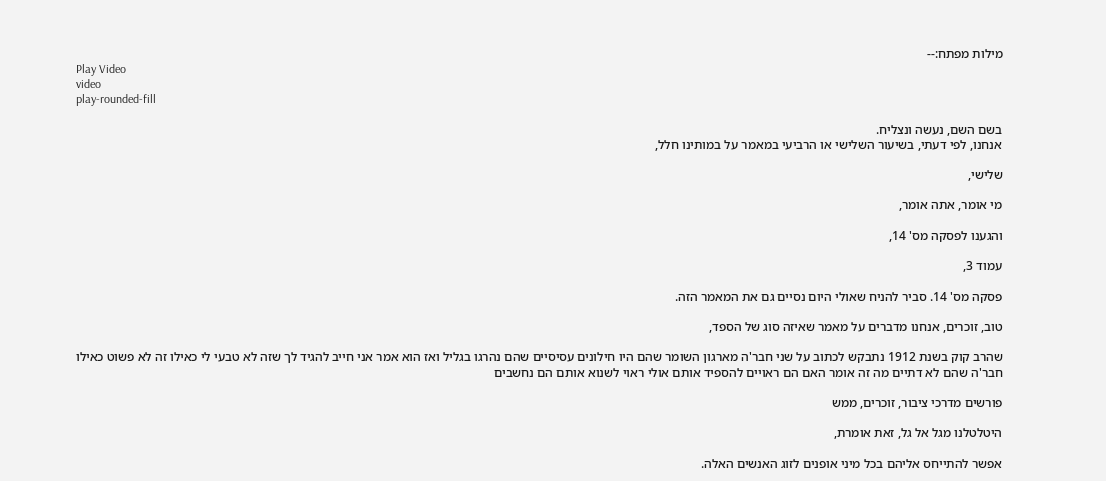מילות מפתח:--
Play Video
video
play-rounded-fill

בשם השם, נעשה ונצליח.
אנחנו, לפי דעתי, בשיעור השלישי או הרביעי במאמר על במותינו חלל,

שלישי,

מי אומר, אתה אומר,

והגענו לפסקה מס' 14,

עמוד 3,

פסקה מס' 14. סביר להניח שאולי היום נסיים גם את המאמר הזה.

טוב, זוכרים, אנחנו מדברים על מאמר שאיזה סוג של הספד,

שהרב קוק בשנת 1912 נתבקש לכתוב על שני חבר'ה מארגון השומר שהם היו חילונים עסיסיים שהם נהרגו בגליל ואז הוא אמר אני חייב להגיד לך שזה לא טבעי לי כאילו זה לא פשוט כאילו חבר'ה שהם לא דתיים מה זה אומר האם הם ראויים להספיד אותם אולי ראוי לשנוא אותם הם נחשבים

פורשים מדרכי ציבור, זוכרים, ממש

היטלטלנו מגל אל גל, זאת אומרת,

אפשר להתייחס אליהם בכל מיני אופנים לזוג האנשים האלה.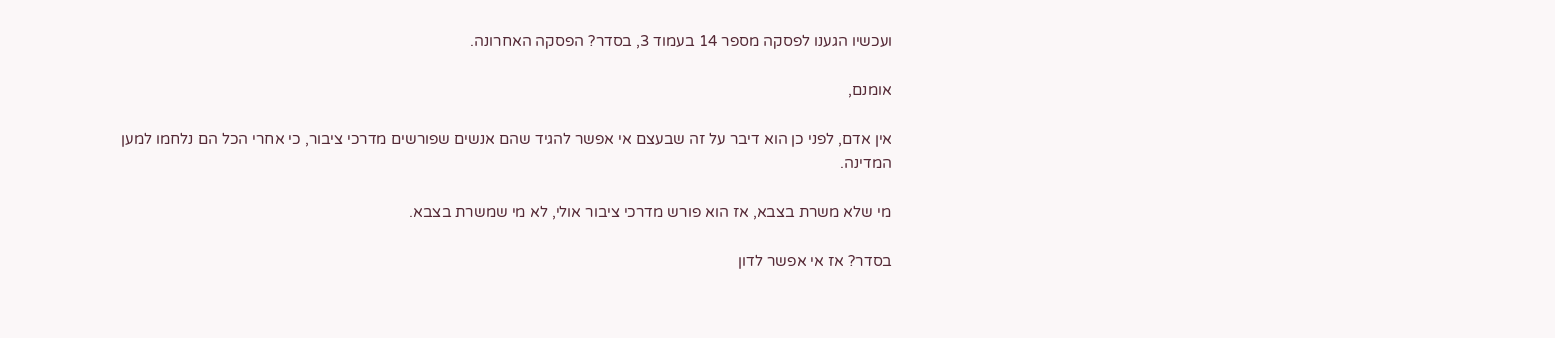ועכשיו הגענו לפסקה מספר 14 בעמוד 3, בסדר? הפסקה האחרונה.

אומנם,

אין אדם, לפני כן הוא דיבר על זה שבעצם אי אפשר להגיד שהם אנשים שפורשים מדרכי ציבור, כי אחרי הכל הם נלחמו למען המדינה.

מי שלא משרת בצבא, אז הוא פורש מדרכי ציבור אולי, לא מי שמשרת בצבא.

בסדר? אז אי אפשר לדון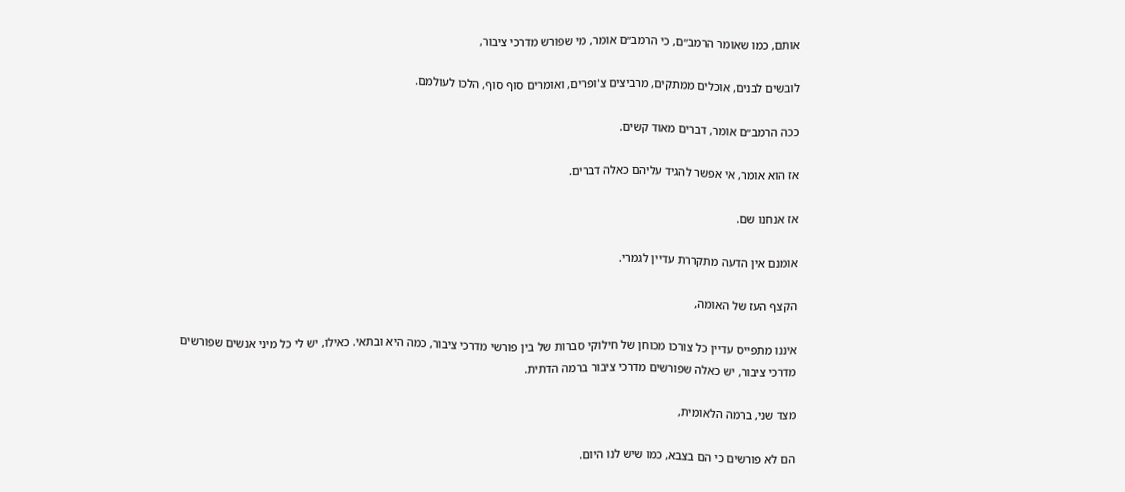אותם, כמו שאומר הרמב״ם, כי הרמב״ם אומר, מי שפורש מדרכי ציבור,

לובשים לבנים, אוכלים ממתקים, מרביצים צ'ופרים, ואומרים סוף סוף, הלכו לעולמם.

ככה הרמב״ם אומר, דברים מאוד קשים.

אז הוא אומר, אי אפשר להגיד עליהם כאלה דברים.

אז אנחנו שם.

אומנם אין הדעה מתקררת עדיין לגמרי.

הקצף העז של האומה,

איננו מתפייס עדיין כל צורכו מכוחן של חילוקי סברות של בין פורשי מדרכי ציבור, כמה היא ובתאי. כאילו, יש לי כל מיני אנשים שפורשים מדרכי ציבור, יש כאלה שפורשים מדרכי ציבור ברמה הדתית.

מצד שני, ברמה הלאומית,

הם לא פורשים כי הם בצבא, כמו שיש לנו היום.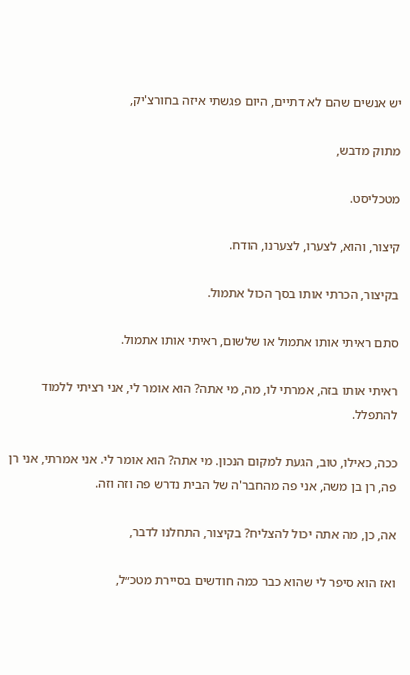יש אנשים שהם לא דתיים, היום פגשתי איזה בחורצ'יק,

מתוק מדבש,

מטכליסט.

קיצור, והוא, לצערו, לצערנו, הודח.

בקיצור, הכרתי אותו בסך הכול אתמול.

סתם ראיתי אותו אתמול או שלשום, ראיתי אותו אתמול.

ראיתי אותו בזה, אמרתי לו, מה, מי אתה? הוא אומר לי, אני רציתי ללמוד להתפלל.

ככה, כאילו, טוב, הגעת למקום הנכון. מי אתה? הוא אומר לי. אני אמרתי, אני רן פה, רן בן משה, אני פה מהחבר'ה של הבית נדרש פה וזה וזה.

אה, כן, מה אתה יכול להצליח? בקיצור, התחלנו לדבר,

ואז הוא סיפר לי שהוא כבר כמה חודשים בסיירת מטכ״ל,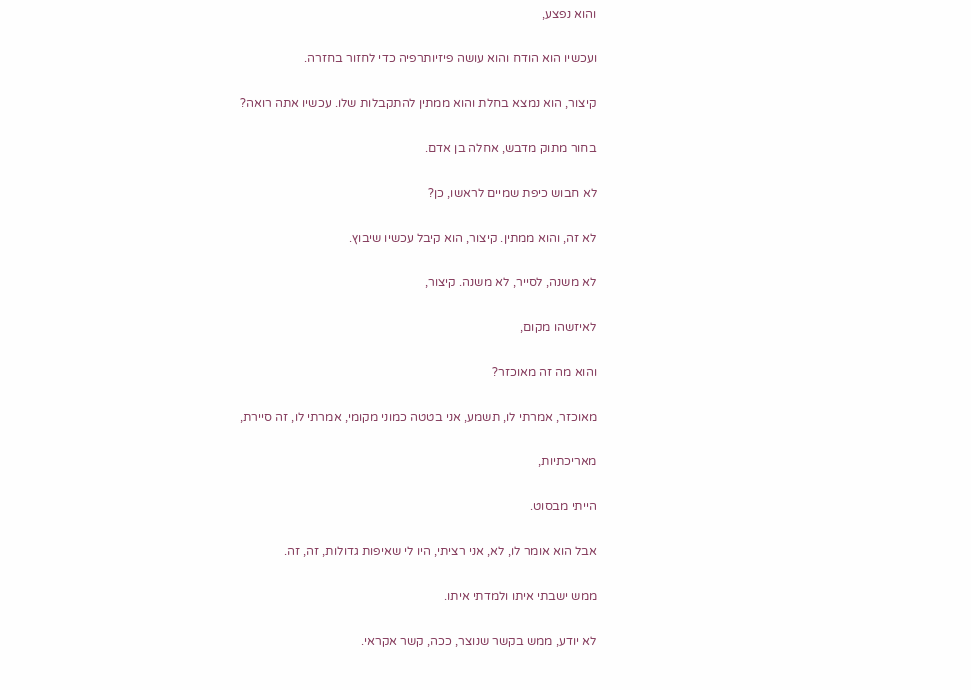והוא נפצע,

ועכשיו הוא הודח והוא עושה פיזיותרפיה כדי לחזור בחזרה.

קיצור, הוא נמצא בחלת והוא ממתין להתקבלות שלו. עכשיו אתה רואה?

בחור מתוק מדבש, אחלה בן אדם.

לא חבוש כיפת שמיים לראשו, כן?

לא זה, והוא ממתין. קיצור, הוא קיבל עכשיו שיבוץ.

לא משנה, לסייר, לא משנה. קיצור,

לאיזשהו מקום,

והוא מה זה מאוכזר?

מאוכזר, אמרתי לו, תשמע, אני בטטה כמוני מקומי, אמרתי לו, זה סיירת,

מאריכתיות,

הייתי מבסוט.

אבל הוא אומר לו, לא, אני רציתי, היו לי שאיפות גדולות, זה, זה.

ממש ישבתי איתו ולמדתי איתו.

לא יודע, ממש בקשר שנוצר, ככה, קשר אקראי.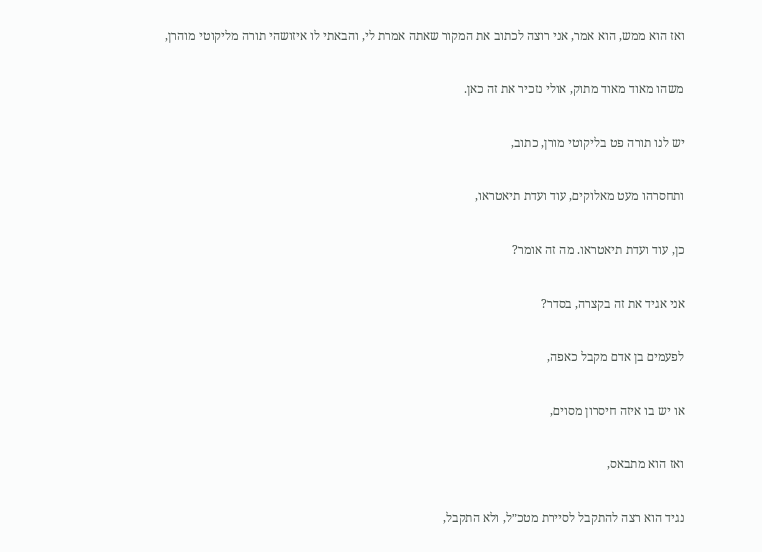ואז הוא ממש, הוא אמר, אני רוצה לכתוב את המקור שאתה אמרת לי, והבאתי לו איזושהי תורה מליקוטי מוהרן,

משהו מאוד מאוד מתוק, אולי נזכיר את זה כאן.

יש לנו תורה פט בליקוטי מורן, כתוב,

ותחסרהו מעט מאלוקים, עוד ועדת תיאטראו,

כן, עוד ועדת תיאטראו. מה זה אומר?

אני אגיד את זה בקצרה, בסדר?

לפעמים בן אדם מקבל כאפה,

או יש בו איזה חיסרון מסוים,

ואז הוא מתבאס,

נגיד הוא רצה להתקבל לסיירת מטכ״ל, ולא התקבל,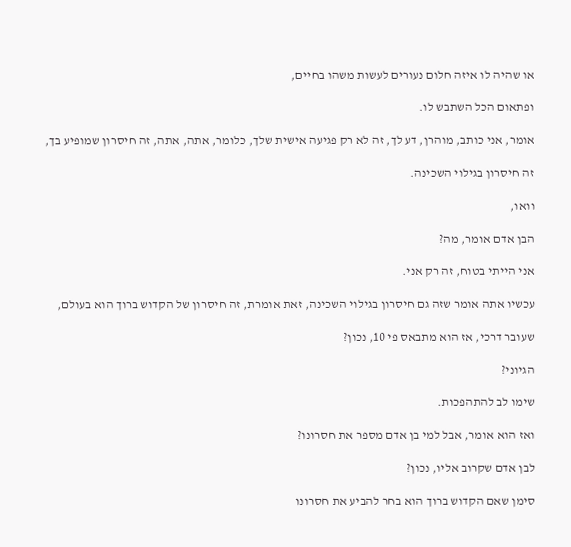או שהיה לו איזה חלום נעורים לעשות משהו בחיים,

ופתאום הכל השתבש לו.

אומר, אני כותב, מוהרן, דע לך, זה לא רק פגיעה אישית שלך, כלומר, אתה, אתה, זה חיסרון שמופיע בך,

זה חיסרון בגילוי השכינה.

וואו,

הבן אדם אומר, מה?

אני הייתי בטוח, זה רק אני.

עכשיו אתה אומר שזה גם חיסרון בגילוי השכינה, זאת אומרת, זה חיסרון של הקדוש ברוך הוא בעולם,

שעובר דרכי, אז הוא מתבאס פי 10, נכון?

הגיוני?

שימו לב להתהפכות.

ואז הוא אומר, אבל למי בן אדם מספר את חסרונו?

לבן אדם שקרוב אליו, נכון?

סימן שאם הקדוש ברוך הוא בחר להביע את חסרונו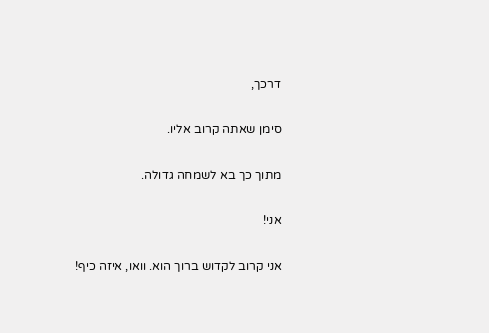דרכך,

סימן שאתה קרוב אליו.

מתוך כך בא לשמחה גדולה.

אני!

אני קרוב לקדוש ברוך הוא. וואו, איזה כיף!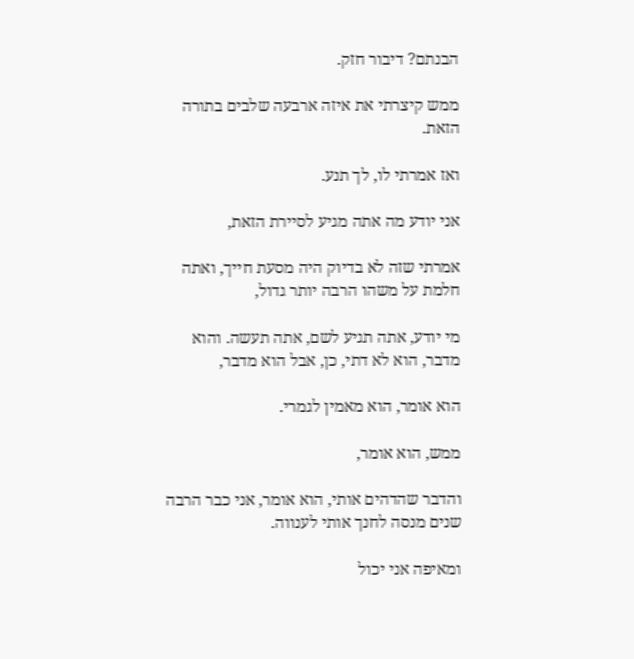הבנתם? דיבור חזק.

ממש קיצרתי את איזה ארבעה שלבים בתורה הזאת.

ואז אמרתי לו, לך תנע.

אני יודע מה אתה מגיע לסיירת הזאת,

אמרתי שזה לא בדיוק היה מסעת חייך, ואתה חלמת על משהו הרבה יותר גדול,

מי יודע, אתה תגיע לשם, אתה תעשה. והוא מדבר, הוא לא דתי, כן, אבל הוא מדבר,

הוא אומר, הוא מאמין לגמרי.

ממש, הוא אומר,

והדבר שהדהים אותי, הוא אומר, אני כבר הרבה שנים מנסה לחנך אותי לענווה.

ומאיפה אני יכול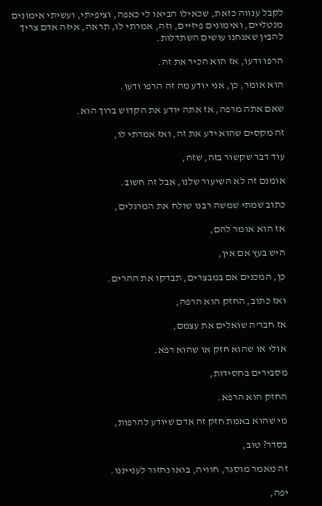לקבל ענווה כזאת, שכאילו הביאו לי כאפה, וציפיתי, ועשיתי אימונים מנטליים, ואימונים פיזיים, וזה, אמרתי לו, תראה, איזה אדם צריך להבין שאנחנו עושים השתדלות.

הרפו ודעו, אז הוא הכיר את זה.

הוא אומר, כן, אני יודע מה זה הרפו ודעו.

שאם אתה מרפה, אז אתה יודע את הקדוש ברוך הוא.

זה מקסים שהוא ידע את זה, ואז אמרתי לו,

עוד דבר שקשור בזה, שזה,

אומנם זה לא השיעור שלנו, אבל זה חשוב.

כתוב שמתי שמשה רבנו שולח את המרגלים,

אז הוא אומר להם,

היש בעץ אם אין,

כן, המכנים אם במבצרים, תבדקו את ההרים.

ואז כתוב, החזק הוא הרפה,

אז חבר'ה שואלים את עצמם,

אולי או שהוא חזק או שהוא רפא.

מסבירים בחסידות,

החזק הוא הרפא.

מי שהוא באמת חזק זה אדם שיודע להרפות,

בסדר? טוב,

זה מאמר מוסגר, חוויה, בואו נחזור לענייננו.

יפה,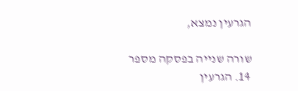הגרעין נמצא,

שורה שנייה בפסקה מספר 14. הגרעין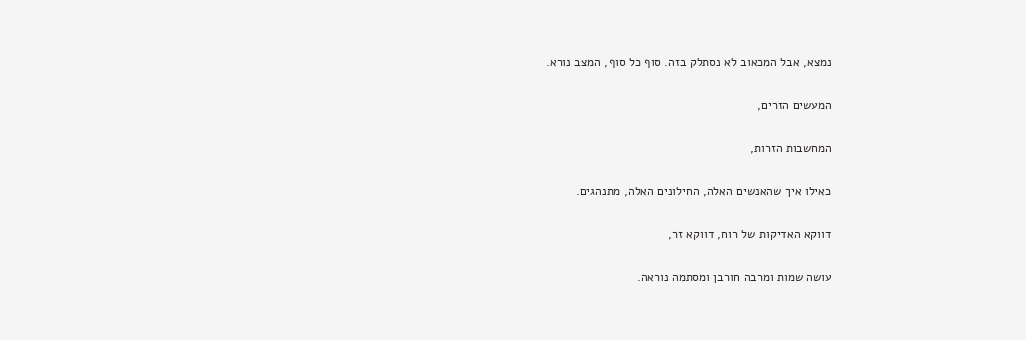נמצא, אבל המכאוב לא נסתלק בזה. סוף כל סוף, המצב נורא.

המעשים הזרים,

המחשבות הזרות,

כאילו איך שהאנשים האלה, החילונים האלה, מתנהגים.

דווקא האדיקות של רוח, דווקא זר,

עושה שמות ומרבה חורבן ומסתמה נוראה.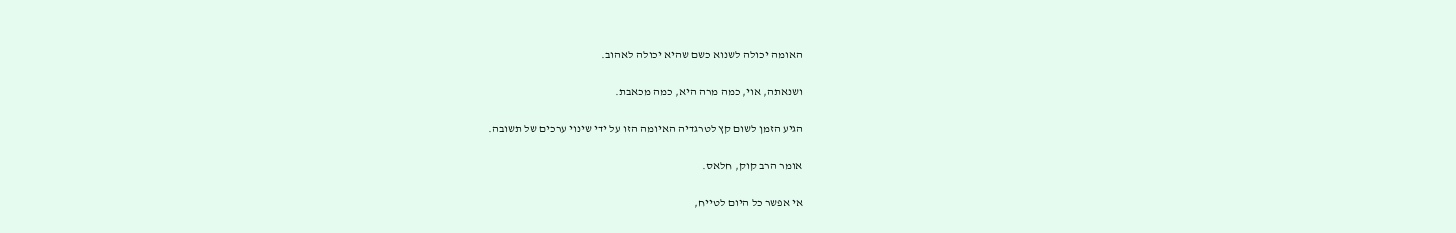האומה יכולה לשנוא כשם שהיא יכולה לאהוב.

ושנאתה, אוי, כמה מרה היא, כמה מכאבת.

הגיע הזמן לשום קץ לטרגדיה האיומה הזו על ידי שינוי ערכים של תשובה.

אומר הרב קוק, חלאס.

אי אפשר כל היום לטייח,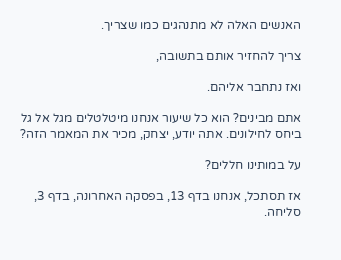האנשים האלה לא מתנהגים כמו שצריך.

צריך להחזיר אותם בתשובה,

ואז נתחבר אליהם.

אתם מבינים? הוא כל שיעור אנחנו מיטלטלים מגל אל גל ביחס לחילונים. אתה יודע, יצחק, מכיר את המאמר הזה?

על במותינו חללים?

אז תסתכל, אנחנו בדף 13, בפסקה האחרונה, בדף 3, סליחה.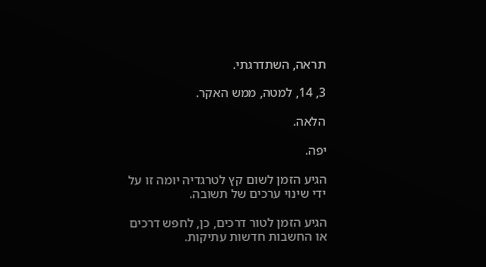תראה, השתדרגתי.

3, 14, למטה, ממש האקר.

הלאה.

יפה.

הגיע הזמן לשום קץ לטרגדיה יומה זו על ידי שינוי ערכים של תשובה.

הגיע הזמן לטור דרכים, כן, לחפש דרכים או החשבות חדשות עתיקות.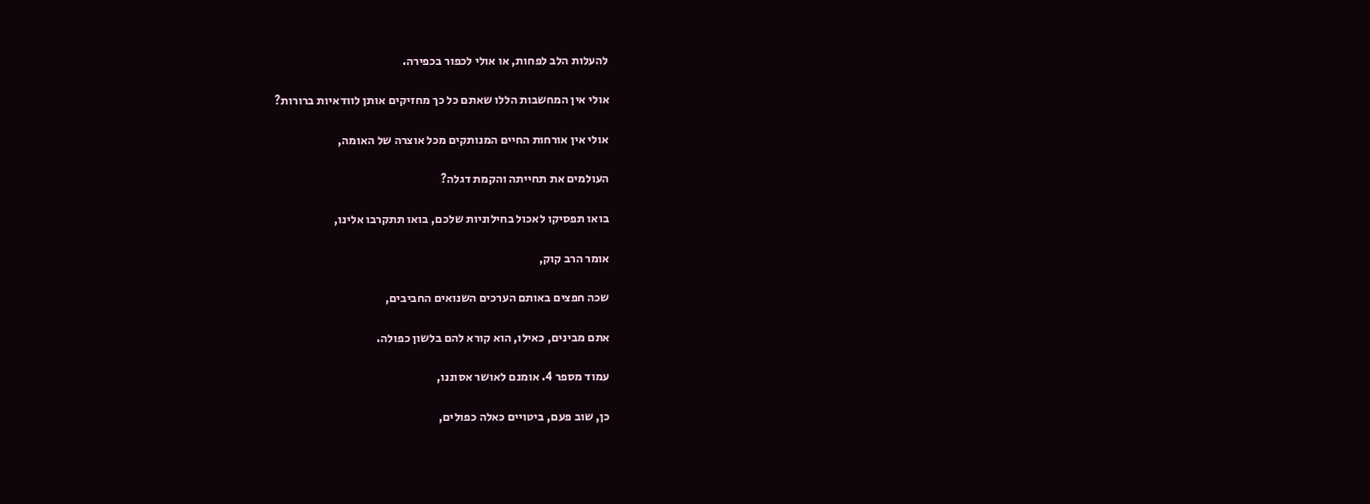להעלות הלב לפחות, או אולי לכפור בכפירה.

אולי אין המחשבות הללו שאתם כל כך מחזיקים אותן לוודאיות ברורות?

אולי אין אורחות החיים המנותקים מכל אוצרה של האומה,

העולמים את תחייתה והקמת דגלה?

בואו תפסיקו לאכול בחילוניות שלכם, בואו תתקרבו אלינו,

אומר הרב קוק,

שכה חפצים באותם הערכים השנואים החביבים,

אתם מבינים, כאילו, הוא קורא להם בלשון כפולה.

עמוד מספר 4. אומנם לאושר אסוננו,

כן, שוב פעם, ביטויים כאלה כפולים,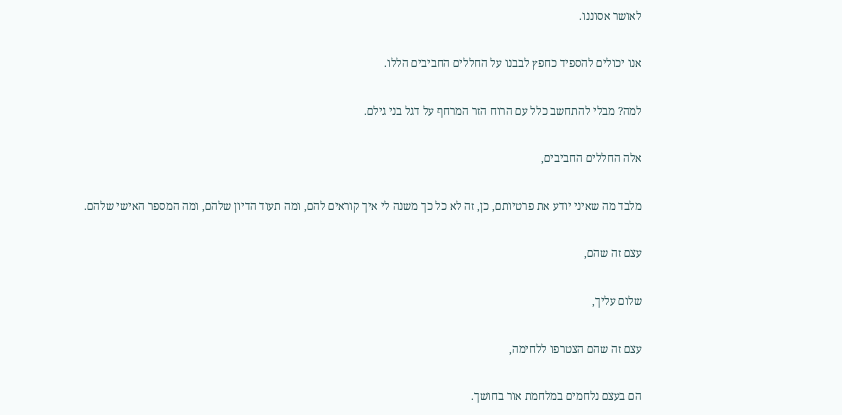לאושר אסוננו.

אנו יכולים להספיד כחפץ לבבנו על החללים החביבים הללו.

למה? מבלי להתחשב כלל עם הרוח הזר המרחף על דגל בני גילם.

אלה החללים החביבים,

מלבד מה שאיני יודע את פרטיותם, כן, זה לא כל כך משנה לי איך קוראים להם, ומה תעוד הדיון שלהם, ומה המספר האישי שלהם.

עצם זה שהם,

שלום עליך,

עצם זה שהם הצטרפו ללחימה,

הם בעצם נלחמים במלחמת אור בחושך.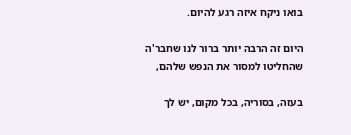בואו ניקח איזה רגע להיום.

היום זה הרבה יותר ברור לנו שחבר'ה שהחליטו למסור את הנפש שלהם,

בעזה, בסוריה, בכל מקום, יש לך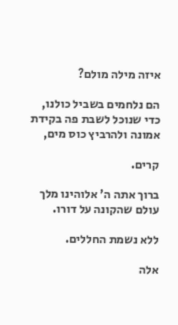איזה מילה מולם?

הם נלחמים בשביל כולנו, כדי שנוכל לשבת פה בקידת אמונה ולהרביץ כוס מים,

קרים.

ברוך אתה ה' אלוהינו מלך עולם שהקונה על דורו.

ללא נשמת החללים.

אלה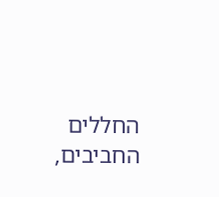החללים החביבים,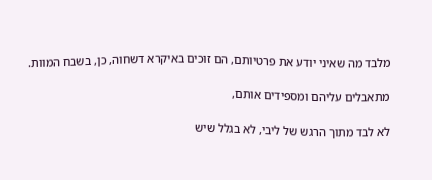מלבד מה שאיני יודע את פרטיותם, הם זוכים באיקרא דשחוה, כן, בשבח המוות.

מתאבלים עליהם ומספידים אותם,

לא לבד מתוך הרגש של ליבי, לא בגלל שיש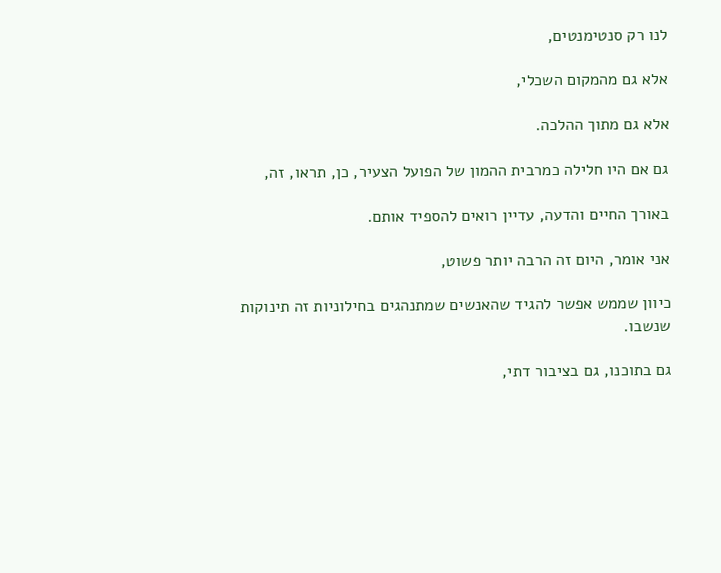לנו רק סנטימנטים,

אלא גם מהמקום השכלי,

אלא גם מתוך ההלכה.

גם אם היו חלילה כמרבית ההמון של הפועל הצעיר, כן, תראו, זה,

באורך החיים והדעה, עדיין רואים להספיד אותם.

אני אומר, היום זה הרבה יותר פשוט,

כיוון שממש אפשר להגיד שהאנשים שמתנהגים בחילוניות זה תינוקות שנשבו.

גם בתוכנו, גם בציבור דתי,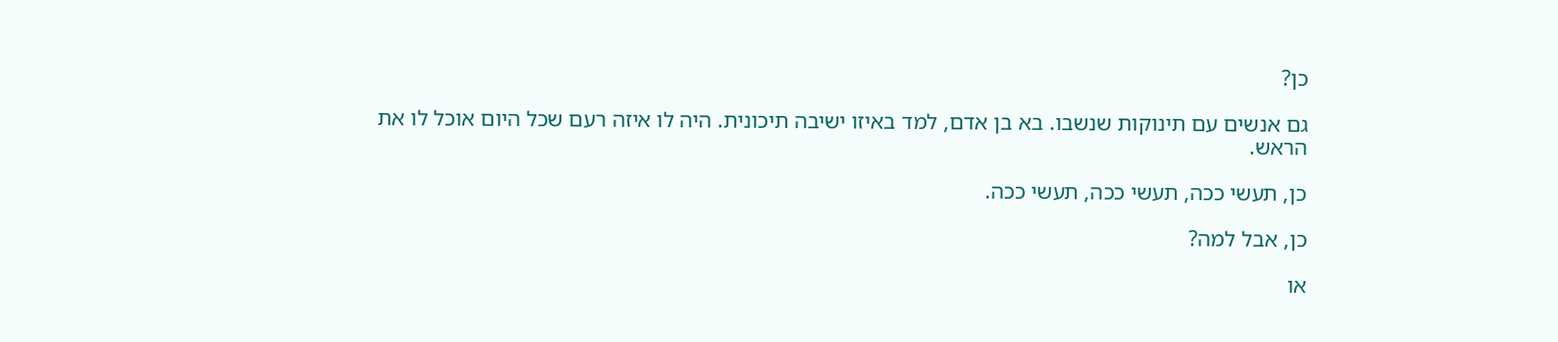כן?

גם אנשים עם תינוקות שנשבו. בא בן אדם, למד באיזו ישיבה תיכונית. היה לו איזה רעם שכל היום אוכל לו את הראש.

כן, תעשי ככה, תעשי ככה, תעשי ככה.

כן, אבל למה?

או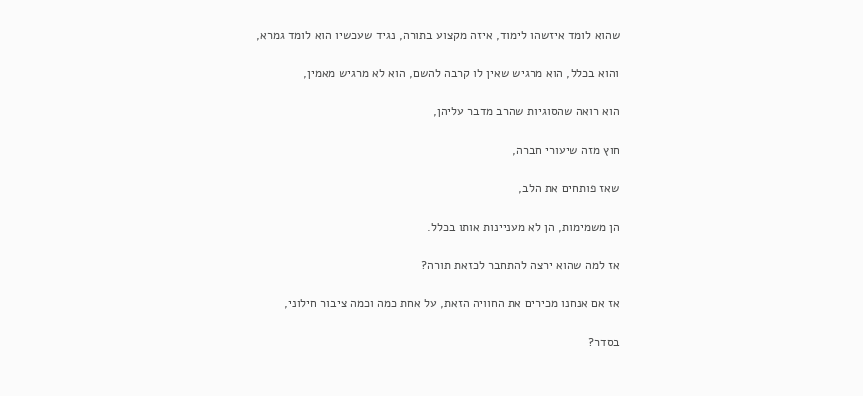שהוא לומד איזשהו לימוד, איזה מקצוע בתורה, נגיד שעכשיו הוא לומד גמרא,

והוא בכלל, הוא מרגיש שאין לו קרבה להשם, הוא לא מרגיש מאמין,

הוא רואה שהסוגיות שהרב מדבר עליהן,

חוץ מזה שיעורי חברה,

שאז פותחים את הלב,

הן משמימות, הן לא מעניינות אותו בכלל.

אז למה שהוא ירצה להתחבר לכזאת תורה?

אז אם אנחנו מכירים את החוויה הזאת, על אחת כמה וכמה ציבור חילוני,

בסדר?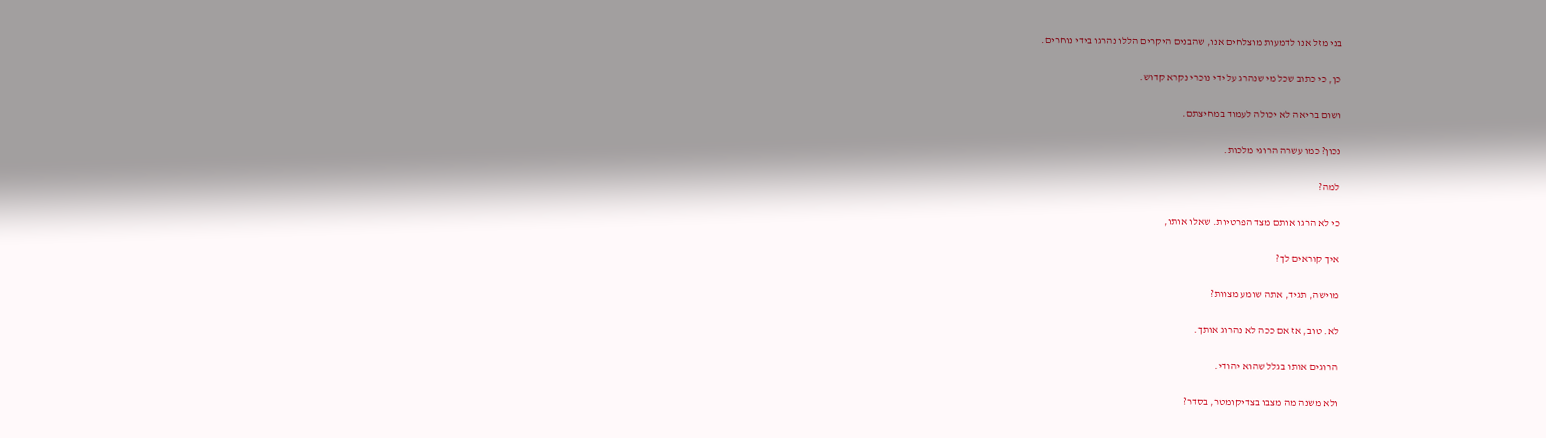בני מזל אנו לדמעות מוצלחים אנו, שהבנים היקרים הללו נהרגו בידי נוחרים.

כן, כי כתוב שכל מי שנהרג על ידי נוכרי נקרא קדוש.

ושום בריאה לא יכולה לעמוד במחיצתם.

נכון? כמו עשרה הרוגי מלכות.

למה?

כי לא הרגו אותם מצד הפרטיות. שאלו אותו,

איך קוראים לך?

מוישה, תגיד, אתה שומע מצוות?

לא. טוב, אז אם ככה לא נהרוג אותך.

הרוגים אותו בגלל שהוא יהודי.

ולא משנה מה מצבו בצדיקומטר, בסדר?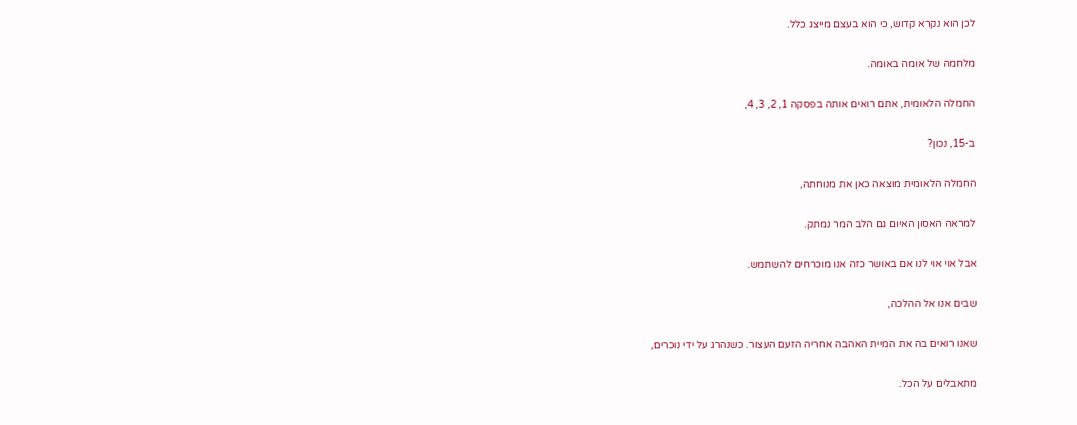לכן הוא נקרא קדוש, כי הוא בעצם מייצג כלל.

מלחמה של אומה באומה.

החמלה הלאומית, אתם רואים אותה בפסקה 1, 2, 3, 4,

ב-15, נכון?

החמלה הלאומית מוצאה כאן את מנוחתה,

למראה האסון האיום גם הלב המר נמתק.

אבל אוי אוי לנו אם באושר כזה אנו מוכרחים להשתמש.

שבים אנו אל ההלכה,

שאנו רואים בה את המיית האהבה אחריה הזעם העצור. כשנהרג על ידי נוכרים,

מתאבלים על הכל.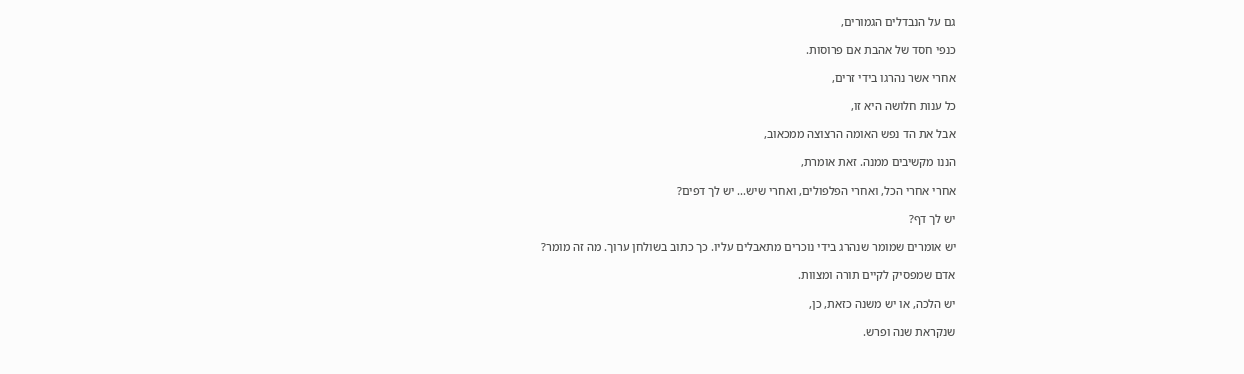גם על הנבדלים הגמורים,

כנפי חסד של אהבת אם פרוסות.

אחרי אשר נהרגו בידי זרים,

כל ענות חלושה היא זו,

אבל את הד נפש האומה הרצוצה ממכאוב,

הננו מקשיבים ממנה. זאת אומרת,

אחרי אחרי הכל, ואחרי הפלפולים, ואחרי שיש... יש לך דפים?

יש לך דף?

יש אומרים שמומר שנהרג בידי נוכרים מתאבלים עליו. כך כתוב בשולחן ערוך. מה זה מומר?

אדם שמפסיק לקיים תורה ומצוות.

יש הלכה, או יש משנה כזאת, כן,

שנקראת שנה ופרש.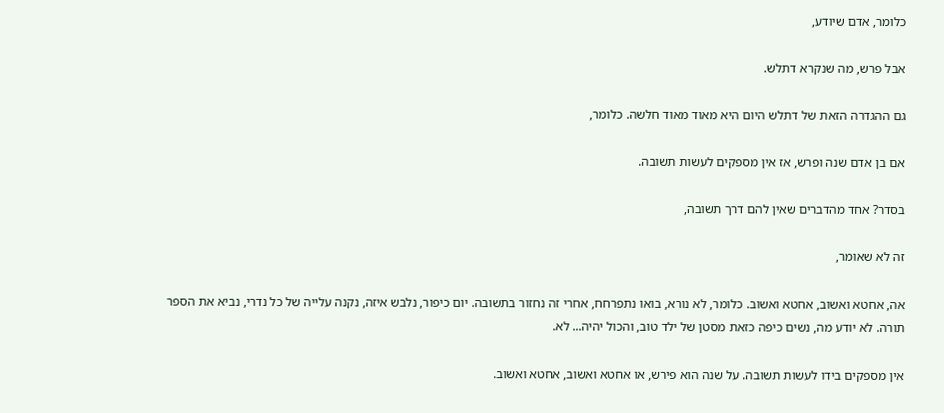כלומר, אדם שיודע,

אבל פרש, מה שנקרא דתלש.

גם ההגדרה הזאת של דתלש היום היא מאוד מאוד חלשה. כלומר,

אם בן אדם שנה ופרש, אז אין מספקים לעשות תשובה.

בסדר? אחד מהדברים שאין להם דרך תשובה,

זה לא שאומר,

אה, אחטא ואשוב, אחטא ואשוב. כלומר, לא נורא, בואו נתפרחח, אחרי זה נחזור בתשובה. יום כיפור, נלבש איזה, נקנה עלייה של כל נדרי, נביא את הספר תורה. לא יודע מה, נשים כיפה כזאת מסטן של ילד טוב, והכול יהיה... לא.

אין מספקים בידו לעשות תשובה. על שנה הוא פירש, או אחטא ואשוב, אחטא ואשוב.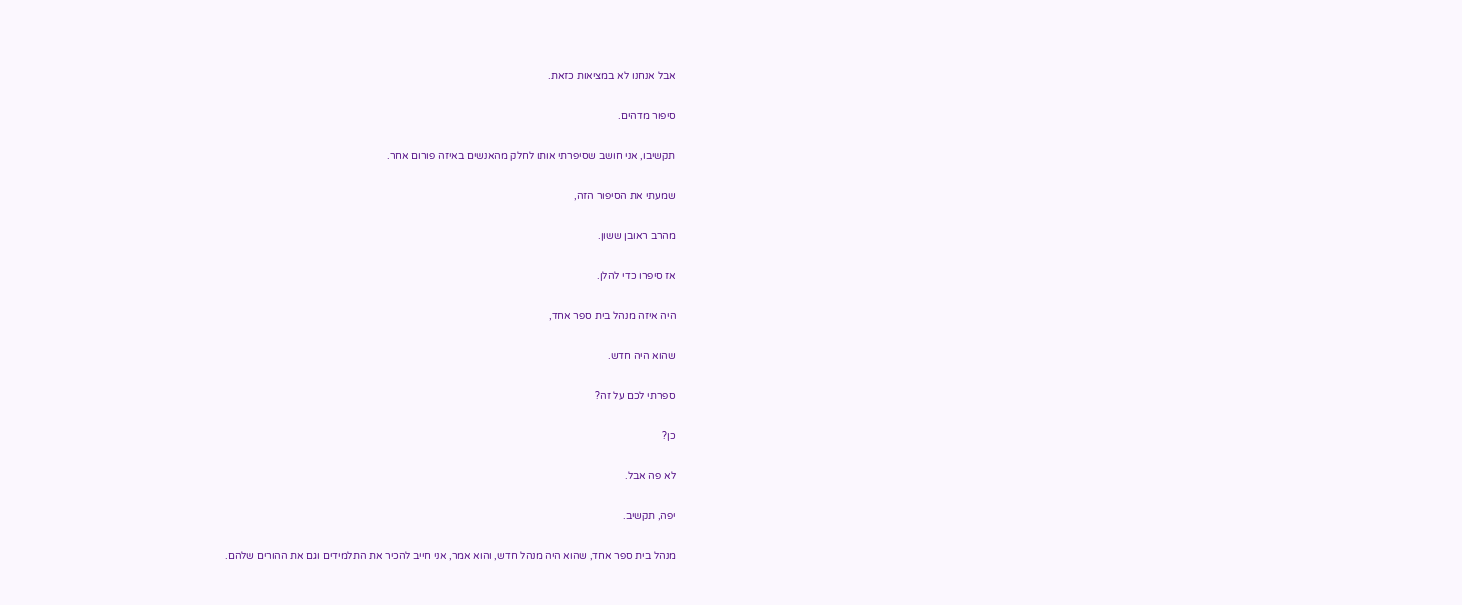אבל אנחנו לא במציאות כזאת.

סיפור מדהים.

תקשיבו, אני חושב שסיפרתי אותו לחלק מהאנשים באיזה פורום אחר.

שמעתי את הסיפור הזה,

מהרב ראובן ששון.

אז סיפרו כדי להלן.

היה איזה מנהל בית ספר אחד,

שהוא היה חדש.

ספרתי לכם על זה?

כן?

לא פה אבל.

יפה, תקשיב.

מנהל בית ספר אחד, שהוא היה מנהל חדש, והוא אמר, אני חייב להכיר את התלמידים וגם את ההורים שלהם.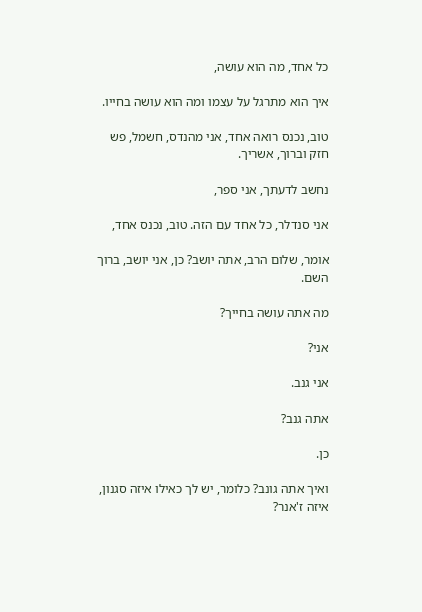כל אחד, מה הוא עושה,

איך הוא מתרגל על עצמו ומה הוא עושה בחייו.

טוב, נכנס רואה אחד, אני מהנדס, חשמל, פש חזק וברוך, אשריך.

נחשב לדעתך, אני ספר,

אני סנדלר, כל אחד עם הזה. טוב, נכנס אחד,

אומר, שלום הרב, אתה יושב? כן, אני יושב, ברוך השם.

מה אתה עושה בחייך?

אני?

אני גנב.

אתה גנב?

כן.

ואיך אתה גונב? כלומר, יש לך כאילו איזה סגנון, איזה ז'אנר?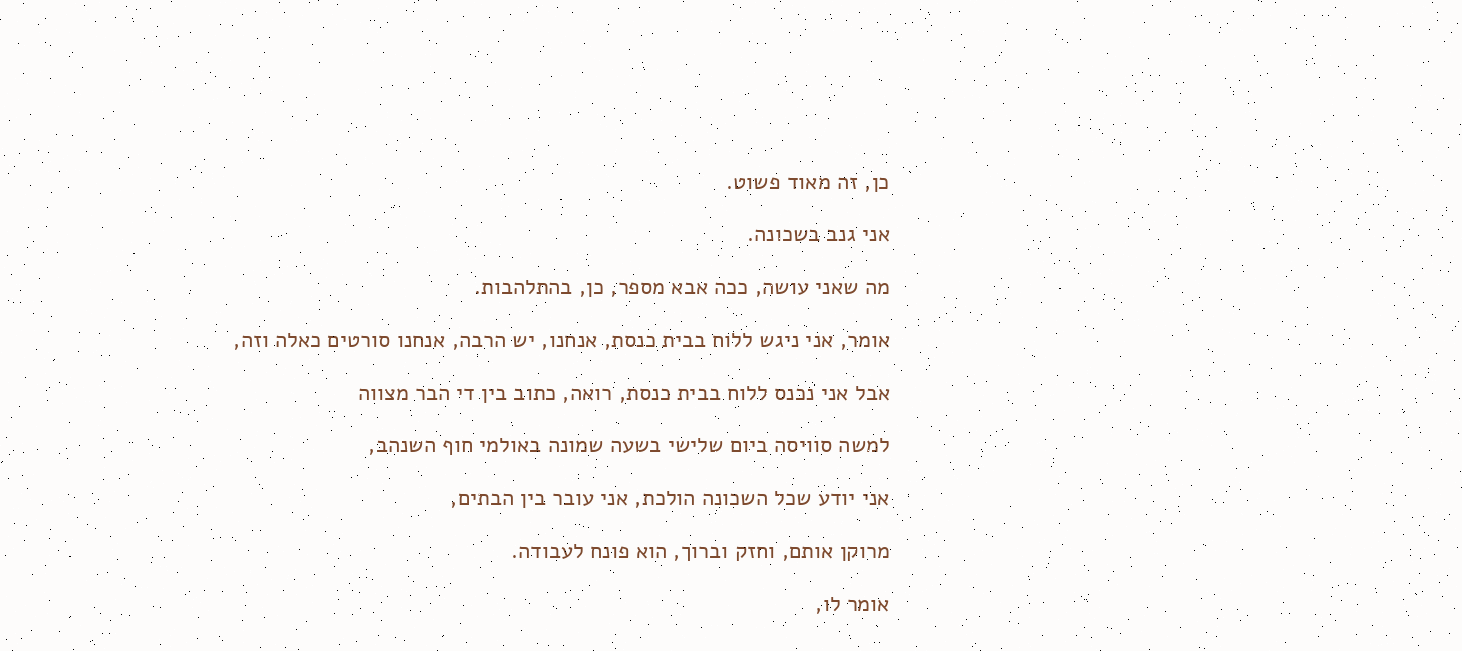כן, זה מאוד פשוט.

אני גנב בשכונה.

מה שאני עושה, ככה אבא מספר, כן, בהתלהבות.

אומר, אני ניגש ללוח בבית כנסת, אנחנו, יש הרבה, אנחנו סורטים כאלה וזה,

אבל אני נכנס ללוח בבית כנסת, רואה, כתוב בין די הבר מצווה

למשה סוויסה ביום שלישי בשעה שמונה באולמי חוף השנהב,

אני יודע שכל השכונה הולכת, אני עובר בין הבתים,

מרוקן אותם, וחזק וברוך, הוא פונח לעבודה.

אומר לו,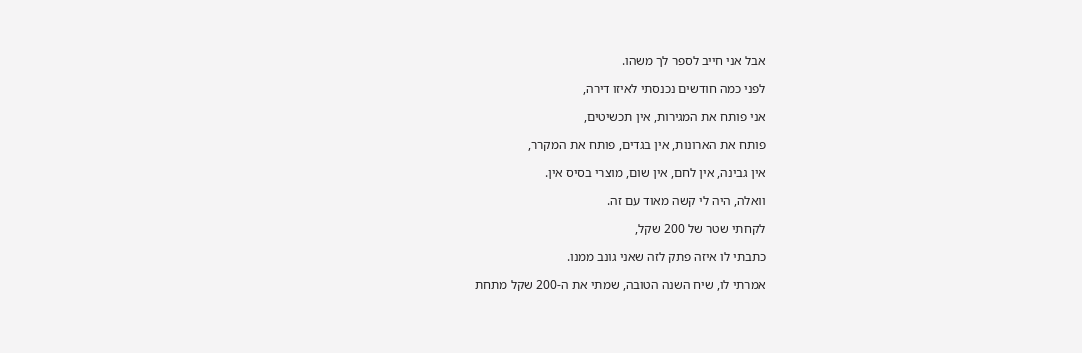אבל אני חייב לספר לך משהו.

לפני כמה חודשים נכנסתי לאיזו דירה,

אני פותח את המגירות, אין תכשיטים,

פותח את הארונות, אין בגדים, פותח את המקרר,

אין גבינה, אין לחם, אין שום, מוצרי בסיס אין.

וואלה, היה לי קשה מאוד עם זה.

לקחתי שטר של 200 שקל,

כתבתי לו איזה פתק לזה שאני גונב ממנו.

אמרתי לו, שיח השנה הטובה, שמתי את ה-200 שקל מתחת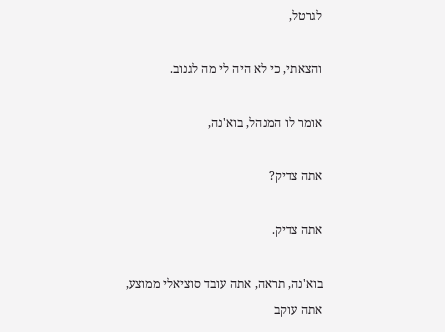לגרטל,

והצאתי, כי לא היה לי מה לגנוב.

אומר לו המנהל, בוא'נה,

אתה צדיק?

אתה צדיק.

בוא'נה, תראה, אתה עובד סוציאלי ממוצע, אתה עוקב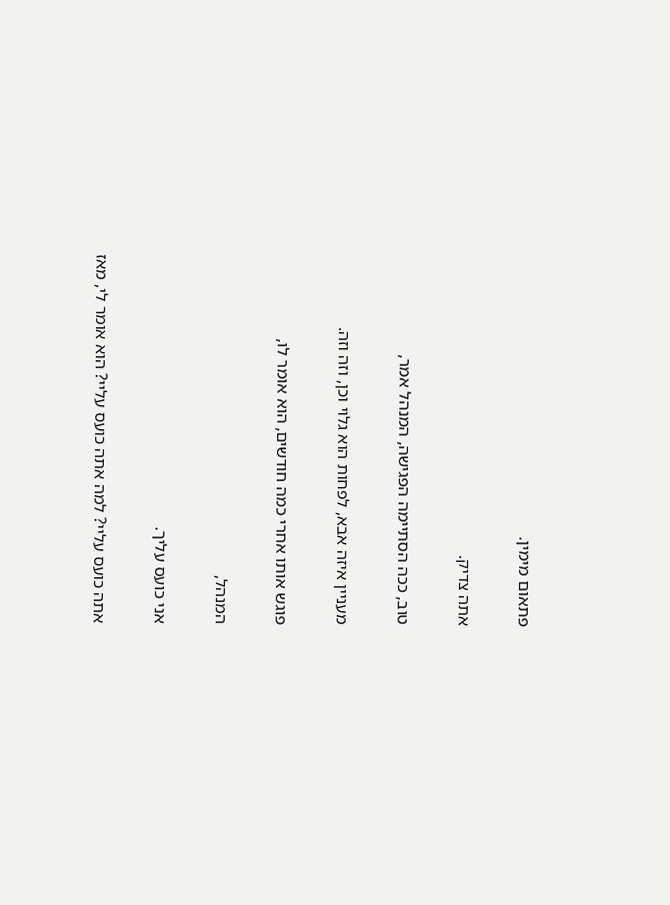פתאום מימין.

אתה צדיק.

טוב, ככה הסתיימה הפגישה, המנהל אמר,

מעניין איזה אבא, לפחות הוא גלוי וכן, וזה וזה.

פוגש אותו אחרי כמה חודשים, הוא אומר לו,

המנהל,

אני כועס עליך.

אתה כועס עליי? למה אתה כועס עליי? הוא אומר לי, מאז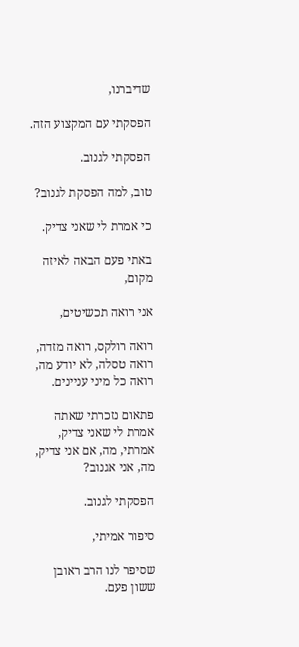שדיברנו,

הפסקתי עם המקצוע הזה.

הפסקתי לגנוב.

טוב, למה הפסקת לגנוב?

כי אמרת לי שאני צדיק.

באתי פעם הבאה לאיזה מקום,

אני רואה תכשיטים,

רואה רולקס, רואה מזדה, רואה טסלה, לא יודע מה, רואה כל מיני עניינים.

פתאום נזכרתי שאתה אמרת לי שאני צדיק, אמרתי, מה, אם אני צדיק, מה, אני אגנוב?

הפסקתי לגנוב.

סיפור אמיתי,

שסיפר לנו הרב ראובן ששון פעם.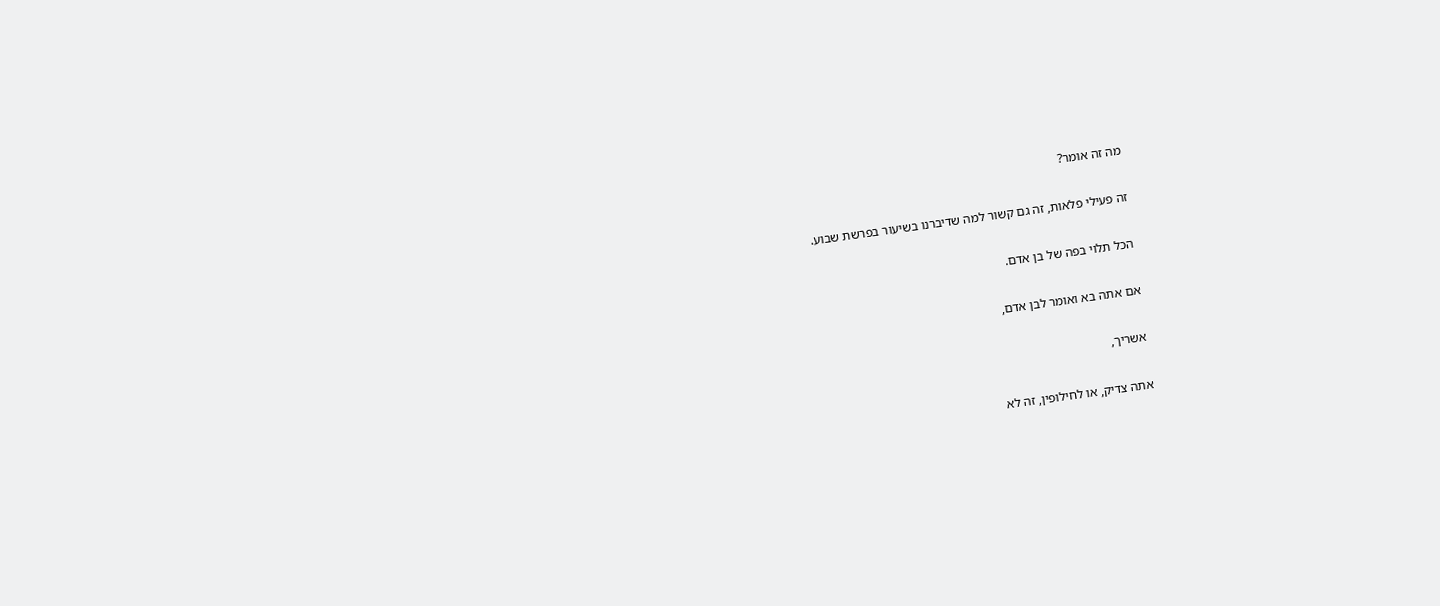מה זה אומר?

זה פעילי פלאות, זה גם קשור למה שדיברנו בשיעור בפרשת שבוע.

הכל תלוי בפה של בן אדם.

אם אתה בא ואומר לבן אדם,

אשריך,

אתה צדיק, או לחילופין, זה לא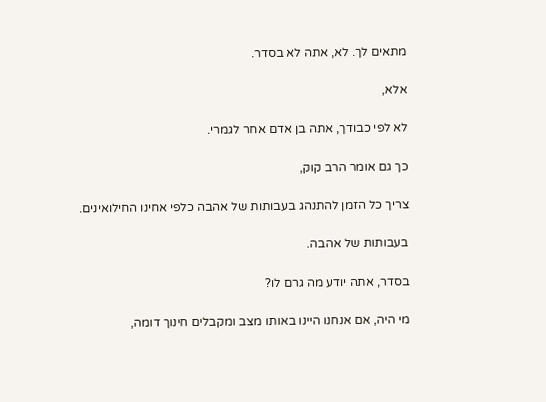מתאים לך. לא, אתה לא בסדר.

אלא,

לא לפי כבודך, אתה בן אדם אחר לגמרי.

כך גם אומר הרב קוק,

צריך כל הזמן להתנהג בעבותות של אהבה כלפי אחינו החילואינים.

בעבותות של אהבה.

בסדר, אתה יודע מה גרם לו?

מי היה, אם אנחנו היינו באותו מצב ומקבלים חינוך דומה,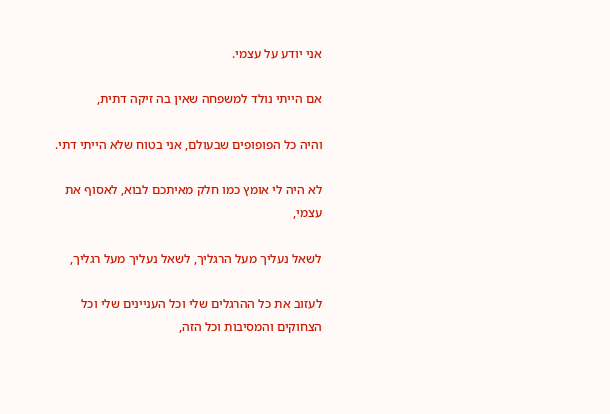אני יודע על עצמי.

אם הייתי נולד למשפחה שאין בה זיקה דתית,

והיה כל הפופופים שבעולם, אני בטוח שלא הייתי דתי.

לא היה לי אומץ כמו חלק מאיתכם לבוא, לאסוף את עצמי,

לשאל נעליך מעל הרגליך, לשאל נעליך מעל רגליך,

לעזוב את כל ההרגלים שלי וכל העניינים שלי וכל הצחוקים והמסיבות וכל הזה,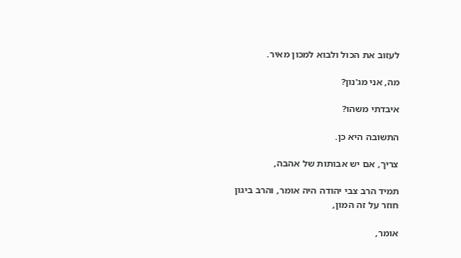לעזוב את הכול ולבוא למכון מאיר.

מה, אני מג'נון?

איבדתי משהו?

התשובה היא כן.

צריך, אם יש אבותות של אהבה,

תמיד הרב צבי יהודה היה אומר, והרב ביגון חוזר על זה המון,

אומר,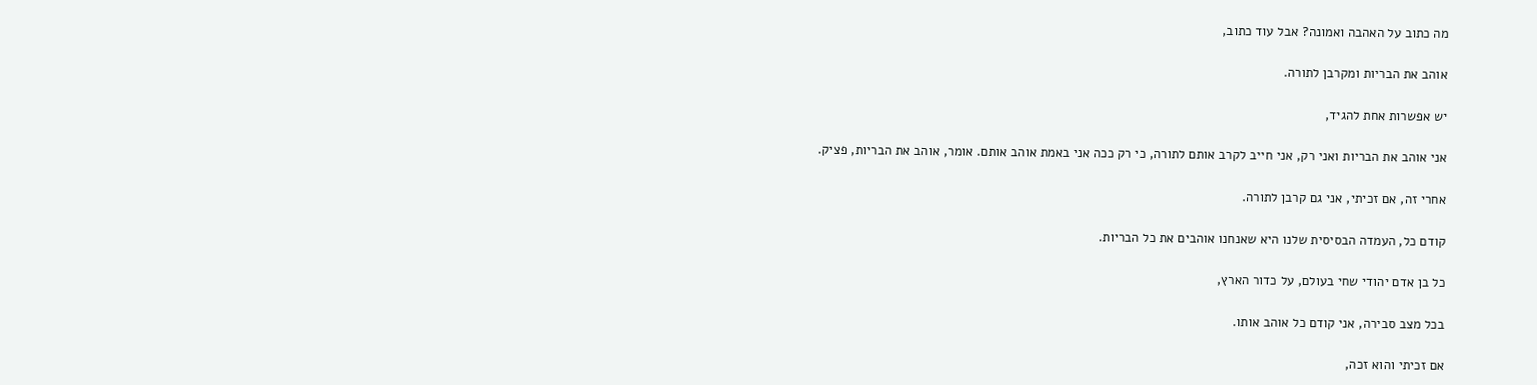מה כתוב על האהבה ואמונה? אבל עוד כתוב,

אוהב את הבריות ומקרבן לתורה.

יש אפשרות אחת להגיד,

אני אוהב את הבריות ואני רק, אני חייב לקרב אותם לתורה, כי רק ככה אני באמת אוהב אותם. אומר, אוהב את הבריות, פציק.

אחרי זה, אם זכיתי, אני גם קרבן לתורה.

קודם כל, העמדה הבסיסית שלנו היא שאנחנו אוהבים את כל הבריות.

כל בן אדם יהודי שחי בעולם, על כדור הארץ,

בכל מצב סבירה, אני קודם כל אוהב אותו.

אם זכיתי והוא זכה,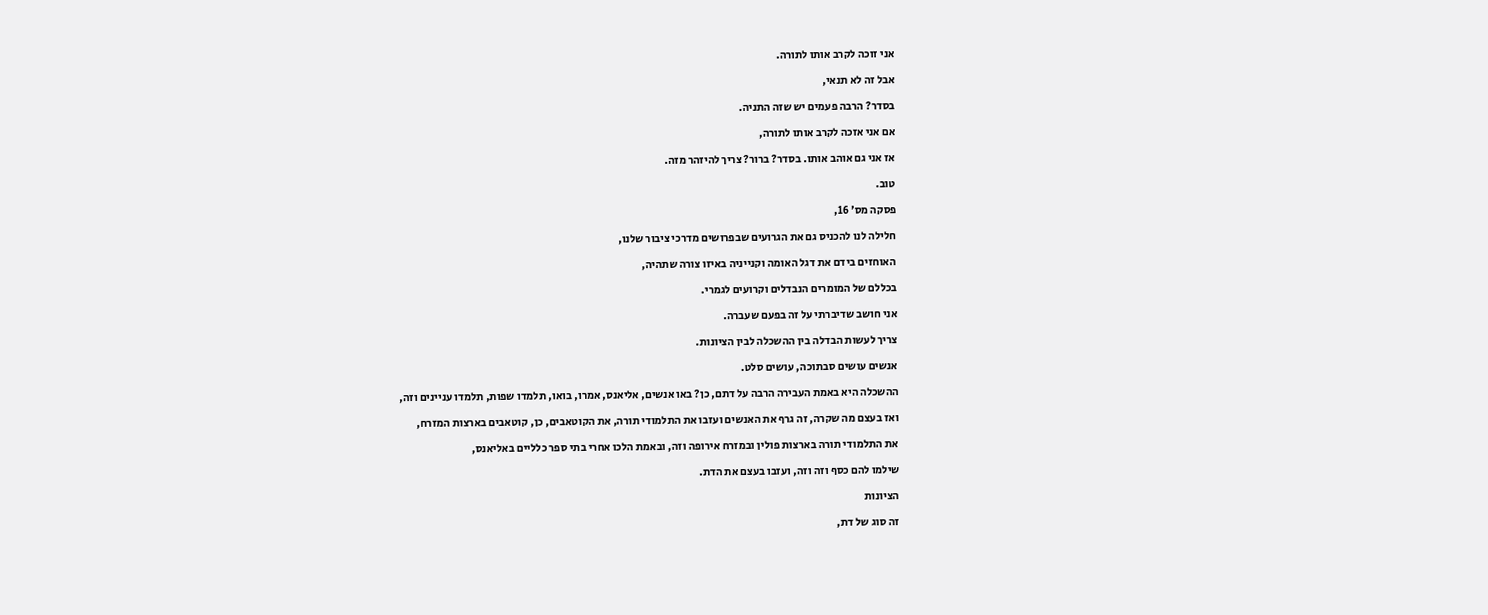אני זוכה לקרב אותו לתורה.

אבל זה לא תנאי,

בסדר? הרבה פעמים יש שזה התניה.

אם אני אזכה לקרב אותו לתורה,

אז אני גם אוהב אותו. בסדר? ברור? צריך להיזהר מזה.

טוב.

פסקה מס' 16,

חלילה לנו להכניס גם את הגרועים שבפרושים מדרכי ציבור שלנו,

האוחזים בידם את דגל האומה וקנייניה באיזו צורה שתהיה,

בכללם של המומרים הנבדלים וקרועים לגמרי.

אני חושב שדיברתי על זה בפעם שעברה.

צריך לעשות הבדלה בין ההשכלה לבין הציונות.

אנשים עושים סבתוכה, עושים סלט.

ההשכלה היא באמת העבירה הרבה על דתם, כן? באו אנשים, אליאנס, אמרו, בואו, תלמדו שפות, תלמדו עניינים וזה,

ואז בעצם מה שקרה, זה גרף את האנשים ועזבו את התלמודי תורה, את הקוטאבים, כן, קוטאבים בארצות המזרח,

את התלמודי תורה בארצות פולין ובמזרח אירופה וזה, ובאמת הלכו אחרי בתי ספר כלליים באליאנס,

שילמו להם כסף וזה וזה, ועזבו בעצם את הדת.

הציונות

זה סוג של דת,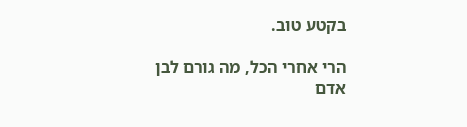בקטע טוב.

הרי אחרי הכל, מה גורם לבן אדם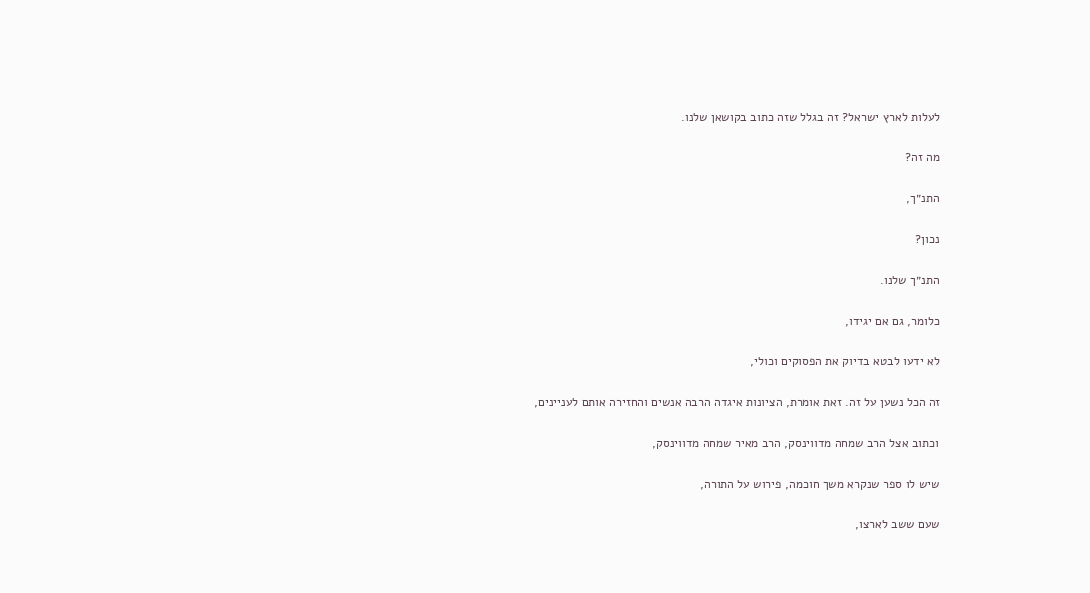לעלות לארץ ישראל? זה בגלל שזה כתוב בקושאן שלנו.

מה זה?

התנ״ך,

נכון?

התנ״ך שלנו.

כלומר, גם אם יגידו,

לא ידעו לבטא בדיוק את הפסוקים וכולי,

זה הכל נשען על זה. זאת אומרת, הציונות איגדה הרבה אנשים והחזירה אותם לעניינים,

וכתוב אצל הרב שמחה מדווינסק, הרב מאיר שמחה מדווינסק,

שיש לו ספר שנקרא משך חוכמה, פירוש על התורה,

שעם ששב לארצו,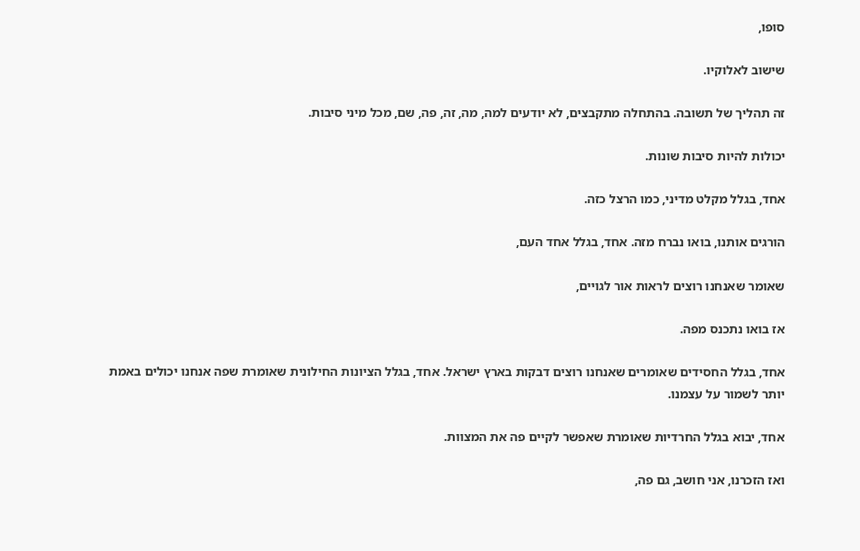סופו,

שישוב לאלוקיו.

זה תהליך של תשובה. בהתחלה מתקבצים, לא יודעים למה, מה, זה, פה, שם, מכל מיני סיבות.

יכולות להיות סיבות שונות.

אחד, בגלל מקלט מדיני, כמו הרצל כזה.

הורגים אותנו, בואו נברח מזה. אחד, בגלל אחד העם,

שאומר שאנחנו רוצים לראות אור לגויים,

אז בואו נתכנס מפה.

אחד, בגלל החסידים שאומרים שאנחנו רוצים דבקות בארץ ישראל. אחד, בגלל הציונות החילונית שאומרת שפה אנחנו יכולים באמת יותר לשמור על עצמנו.

אחד, יבוא בגלל החרדיות שאומרת שאפשר לקיים פה את המצוות.

ואז הזכרנו, אני חושב, גם פה,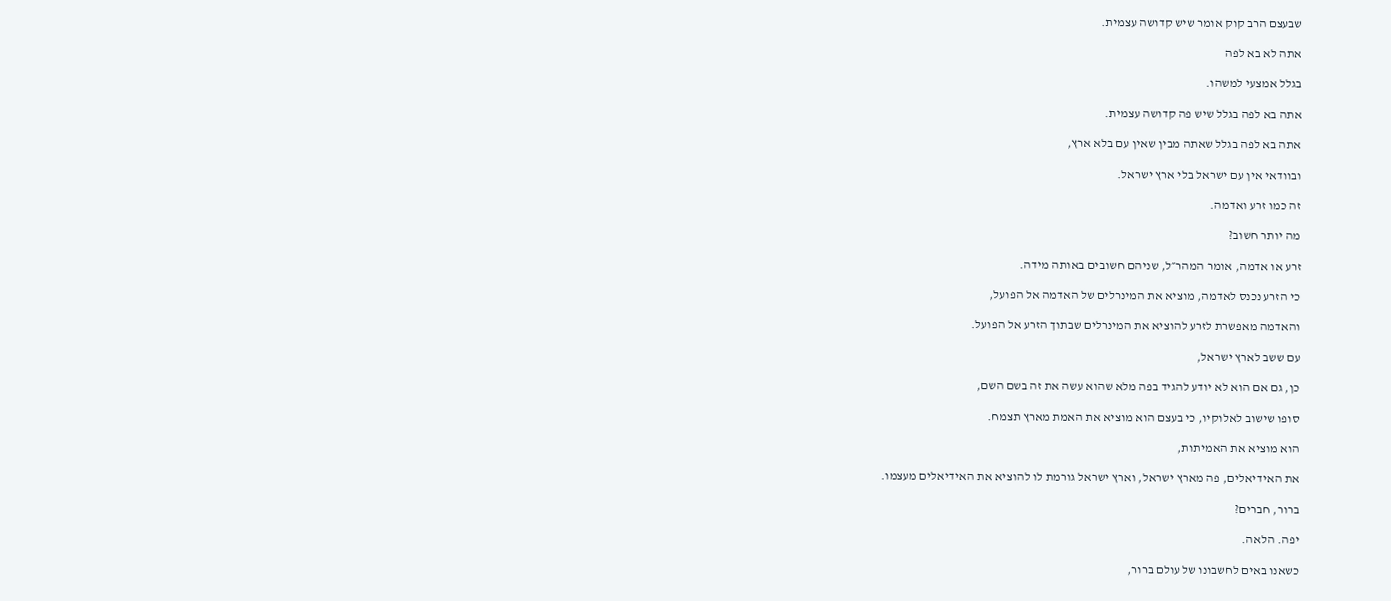שבעצם הרב קוק אומר שיש קדושה עצמית.

אתה לא בא לפה

בגלל אמצעי למשהו.

אתה בא לפה בגלל שיש פה קדושה עצמית.

אתה בא לפה בגלל שאתה מבין שאין עם בלא ארץ,

ובוודאי אין עם ישראל בלי ארץ ישראל.

זה כמו זרע ואדמה.

מה יותר חשוב?

זרע או אדמה, אומר המהר״ל, שניהם חשובים באותה מידה.

כי הזרע נכנס לאדמה, מוציא את המינרלים של האדמה אל הפועל,

והאדמה מאפשרת לזרע להוציא את המינרלים שבתוך הזרע אל הפועל.

עם ששב לארץ ישראל,

כן, גם אם הוא לא יודע להגיד בפה מלא שהוא עשה את זה בשם השם,

סופו שישוב לאלוקיו, כי בעצם הוא מוציא את האמת מארץ תצמח.

הוא מוציא את האמיתות,

את האידיאלים, פה מארץ ישראל, וארץ ישראל גורמת לו להוציא את האידיאלים מעצמו.

ברור, חברים?

יפה. הלאה.

כשאנו באים לחשבונו של עולם ברור,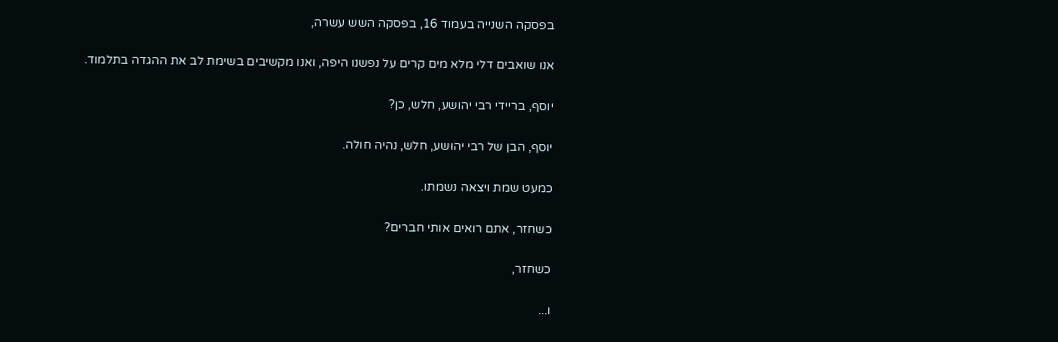בפסקה השנייה בעמוד 16, בפסקה השש עשרה,

אנו שואבים דלי מלא מים קרים על נפשנו היפה, ואנו מקשיבים בשימת לב את ההגדה בתלמוד.

יוסף, בריידי רבי יהושע, חלש, כן?

יוסף, הבן של רבי יהושע, חלש, נהיה חולה.

כמעט שמת ויצאה נשמתו.

כשחזר, אתם רואים אותי חברים?

כשחזר,

ו...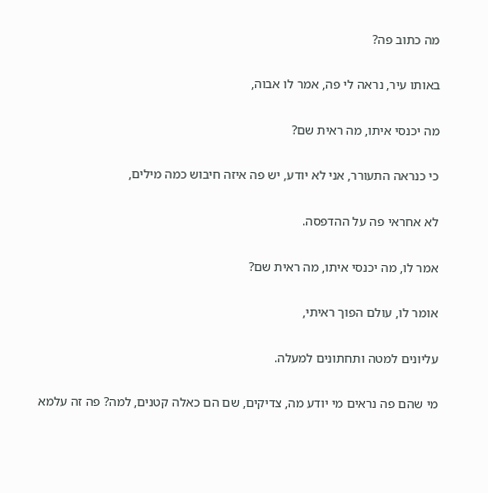מה כתוב פה?

באותו עיר, נראה לי פה, אמר לו אבוה,

מה יכנסי איתו, מה ראית שם?

כי כנראה התעורר, אני לא יודע, יש פה איזה חיבוש כמה מילים,

לא אחראי פה על ההדפסה.

אמר לו, מה יכנסי איתו, מה ראית שם?

אומר לו, עולם הפוך ראיתי,

עליונים למטה ותחתונים למעלה.

מי שהם פה נראים מי יודע מה, צדיקים, שם הם כאלה קטנים, למה? פה זה עלמא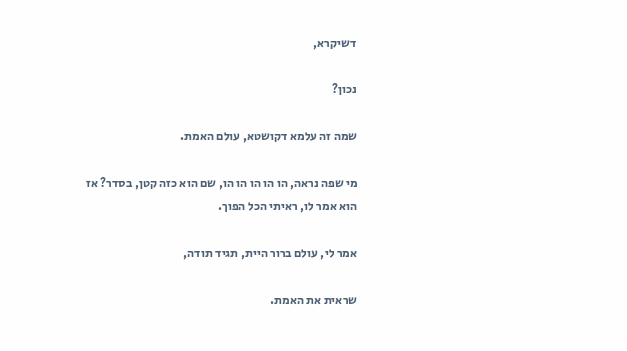דשיקרא,

נכון?

שמה זה עלמא דקושטא, עולם האמת.

מי שפה נראה, הו הו הו הו הו, שם הוא כזה קטן, בסדר? אז הוא אמר לו, ראיתי הכל הפוך.

אמר לי, עולם ברור היית, תגיד תודה,

שראית את האמת.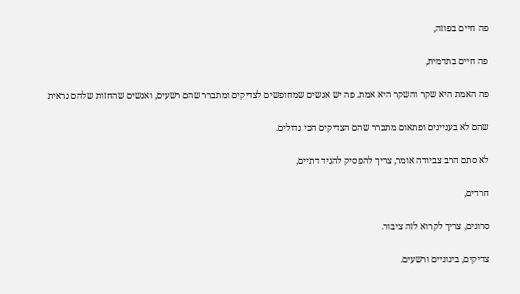פה חיים בפוזה,

פה חיים בתדמית,

פה האמת היא שקר והשקר היא אמת. פה יש אנשים שמחופשים לצדיקים ומתברר שהם רשעים, ואנשים שהחזות שלהם נראית

שהם לא בעניינים ופתאום מתברר שהם הצדיקים הכי גדולים.

לא סתם הרב צביודה אומר, צריך להפסיק להגיד דתיים,

חרדים,

סרוגים, צריך לקרוא לזה ציבור.

צדיקים, בינוניים ורשעים.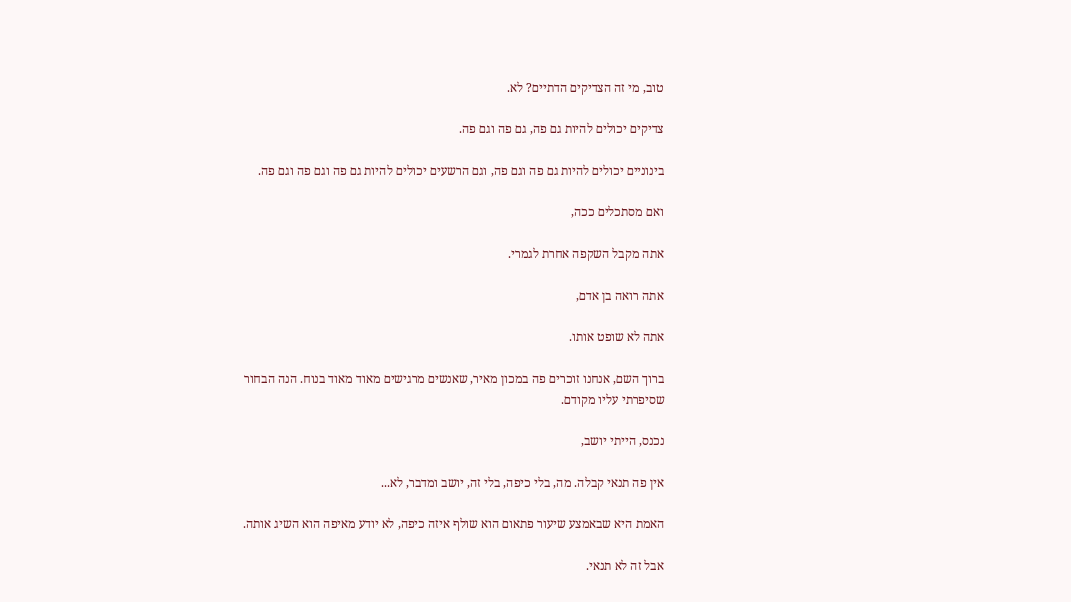טוב, מי זה הצדיקים הדתיים? לא.

צדיקים יכולים להיות גם פה, גם פה וגם פה.

בינוניים יכולים להיות גם פה וגם פה, וגם הרשעים יכולים להיות גם פה וגם פה וגם פה.

ואם מסתכלים ככה,

אתה מקבל השקפה אחרת לגמרי.

אתה רואה בן אדם,

אתה לא שופט אותו.

ברוך השם, אנחנו זוכרים פה במכון מאיר, שאנשים מרגישים מאוד מאוד בנוח. הנה הבחור שסיפרתי עליו מקודם.

נכנס, הייתי יושב,

אין פה תנאי קבלה. מה, בלי כיפה, בלי זה, יושב ומדבר, לא...

האמת היא שבאמצע שיעור פתאום הוא שולף איזה כיפה, לא יודע מאיפה הוא השיג אותה.

אבל זה לא תנאי.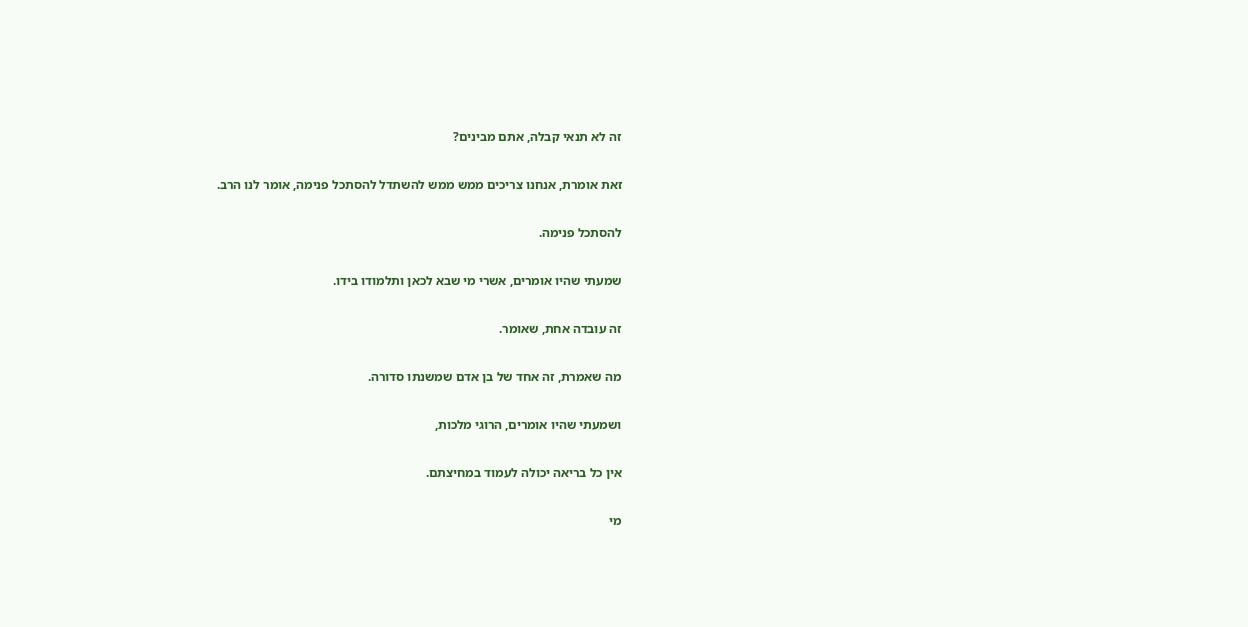זה לא תנאי קבלה, אתם מבינים?

זאת אומרת, אנחנו צריכים ממש ממש להשתדל להסתכל פנימה, אומר לנו הרב.

להסתכל פנימה.

שמעתי שהיו אומרים, אשרי מי שבא לכאן ותלמודו בידו.

זה עובדה אחת, שאומר.

מה שאמרת, זה אחד של בן אדם שמשנתו סדורה.

ושמעתי שהיו אומרים, הרוגי מלכות,

אין כל בריאה יכולה לעמוד במחיצתם.

מי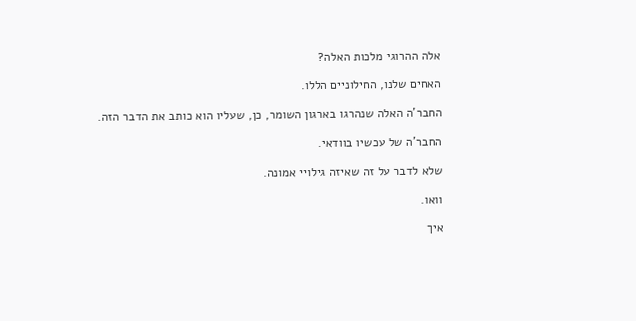אלה ההרוגי מלכות האלה?

האחים שלנו, החילוניים הללו.

החבר'ה האלה שנהרגו בארגון השומר, כן, שעליו הוא כותב את הדבר הזה.

החבר'ה של עכשיו בוודאי.

שלא לדבר על זה שאיזה גילויי אמונה.

וואו.

איך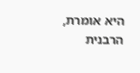היא אומרת, הרבנית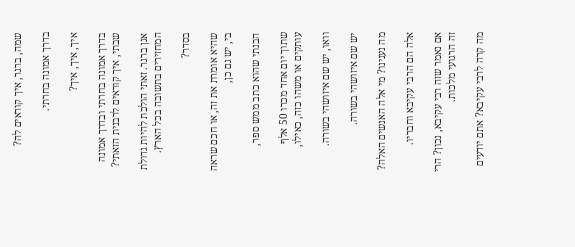שמה, ברגר, איך קוראים לה?

בדרך אמונה בחרתי.

איך, איך, איך?

בדרך אמונה בחרתי ובדרך אמונה שבתי, איך קוראים לרבנית הזאתי?

אגן ברגר. זאתי הולכת להיות גדולת המחזירים בתשובה בכל הארץ.

בסדר?

שהיא אומרת את זה, או חכם שראה בי, יש גם כן,

הבנתי שהוא כתב ממש ספר,

שתוך יום אחד מכרו 50 אלף עותקים או משהו כזה, כאילו,

וואו, יש שם איזושהי בשורה.

יש שם איזושהי בשורה.

מה נענינו? מי אלה האנשים האלה?

אלה הם הרבי עקיבא וחבריו.

אם נאמר שזה רבי עקיבא, נכון? הרי זה הרגועי מלכות.

מה קרה לרבי עקיבא? אתם יודעים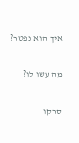איך הוא נפטר?

מה עשו לו?

סרקו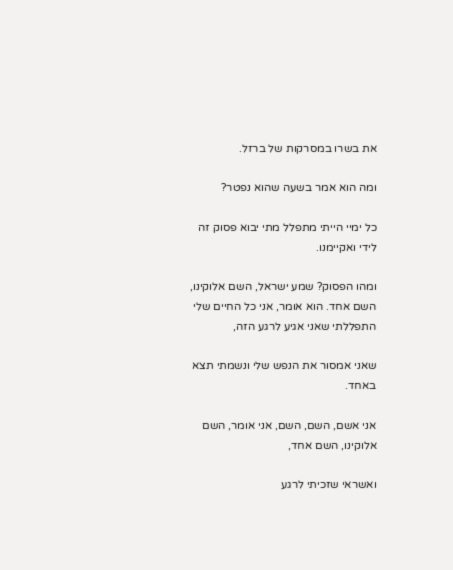את בשרו במסרקות של ברזל.

ומה הוא אמר בשעה שהוא נפטר?

כל ימיי הייתי מתפלל מתי יבוא פסוק זה לידי ואקיימנו.

ומהו הפסוק? שמע ישראל, השם אלוקינו, השם אחד. הוא אומר, אני כל החיים שלי התפללתי שאני אגיע לרגע הזה,

שאני אמסור את הנפש שלי ונשמתי תצא באחד.

אני אשם, השם, השם, אני אומר, השם אלוקינו, השם אחד,

ואשראי שזכיתי לרגע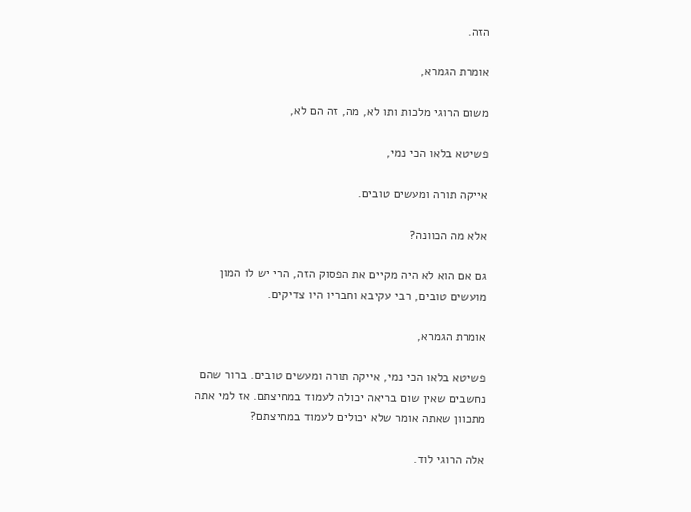הזה.

אומרת הגמרא,

משום הרוגי מלכות ותו לא, מה, זה הם לא,

פשיטא בלאו הכי נמי,

אייקה תורה ומעשים טובים.

אלא מה הכוונה?

גם אם הוא לא היה מקיים את הפסוק הזה, הרי יש לו המון מועשים טובים, רבי עקיבא וחבריו היו צדיקים.

אומרת הגמרא,

פשיטא בלאו הכי נמי, אייקה תורה ומעשים טובים. ברור שהם נחשבים שאין שום בריאה יכולה לעמוד במחיצתם. אז למי אתה מתכוון שאתה אומר שלא יכולים לעמוד במחיצתם?

אלה הרוגי לוד.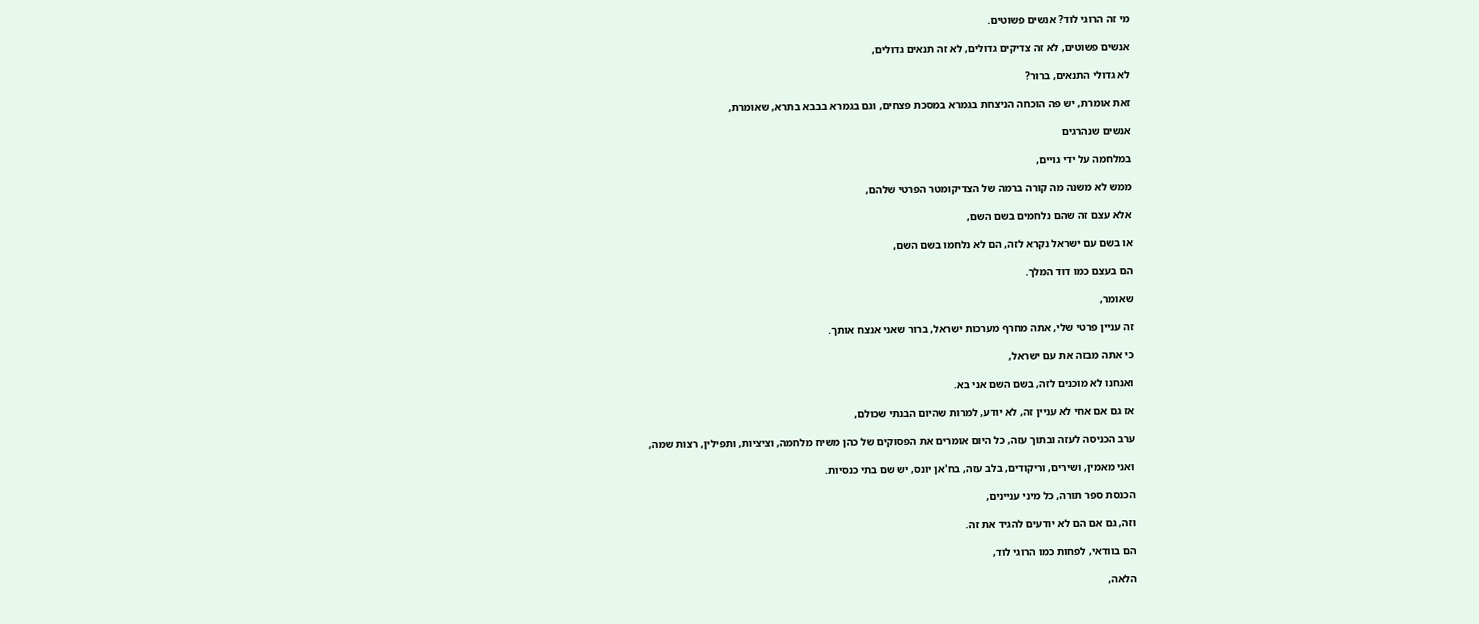מי זה הרוגי לוד? אנשים פשוטים.

אנשים פשוטים, לא זה צדיקים גדולים, לא זה תנאים גדולים,

לא גדולי התנאים, ברור?

זאת אומרת, יש פה הוכחה הניצחת בגמרא במסכת פצחים, וגם בגמרא בבבא בתרא, שאומרת,

אנשים שנהרגים

במלחמה על ידי גויים,

ממש לא משנה מה קורה ברמה של הצדיקומטר הפרטי שלהם,

אלא עצם זה שהם נלחמים בשם השם,

או בשם עם ישראל נקרא לזה, הם לא נלחמו בשם השם,

הם בעצם כמו דוד המלך.

שאומר,

זה עניין פרטי שלי, אתה מחרף מערכות ישראל, ברור שאני אנצח אותך.

כי אתה מבזה את עם ישראל,

ואנחנו לא מוכנים לזה, בשם השם אני בא.

אז גם אם אחי לא עניין זה, לא יודע, למרות שהיום הבנתי שכולם,

ערב הכניסה לעזה ובתוך עזה, כל היום אומרים את הפסוקים של כהן משיח מלחמה, וציציות, ותפילין, רצות שמה,

ואני מאמין, ושירים, וריקודים, בלב עזה, בח'אן יונס, יש שם בתי כנסיות.

הכנסת ספר תורה, כל מיני עניינים,

וזה, גם אם הם לא יודעים להגיד את זה.

הם בוודאי, לפחות כמו הרוגי לוד,

הלאה,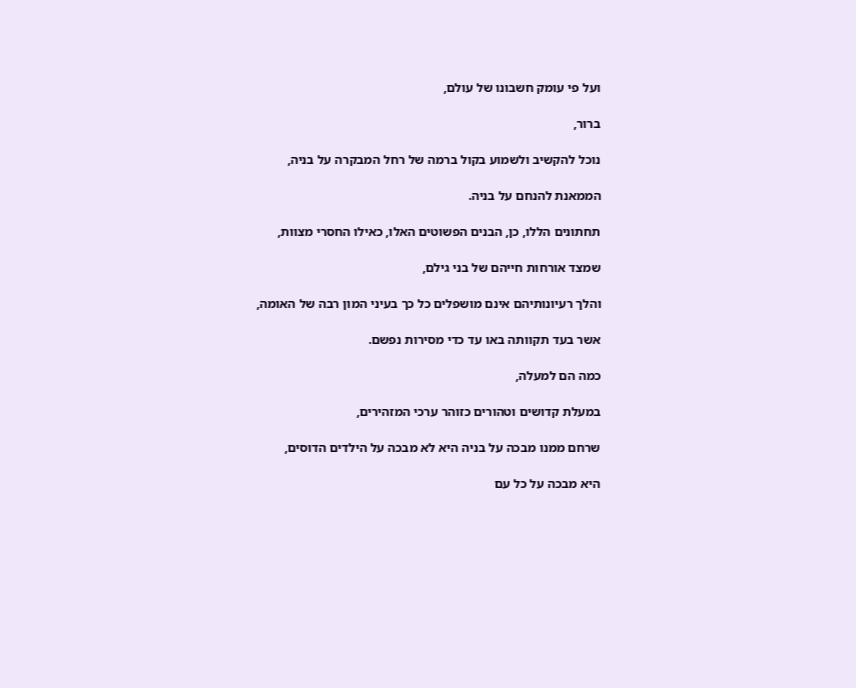ועל פי עומק חשבונו של עולם,

ברור,

נוכל להקשיב ולשמוע בקול ברמה של רחל המבקרה על בניה,

הממאנת להנחם על בניה.

תחתונים הללו, כן, הבנים הפשוטים האלו, כאילו החסרי מצוות,

שמצד אורחות חייהם של בני גילם,

והלך רעיונותיהם אינם מושפלים כל כך בעיני המון רבה של האומה,

אשר בעד תקוותה באו עד כדי מסירות נפשם.

כמה הם למעלה,

במעלת קדושים וטהורים כזוהר ערכי המזהירים,

שרחם ממנו מבכה על בניה היא לא מבכה על הילדים הדוסים,

היא מבכה על כל עם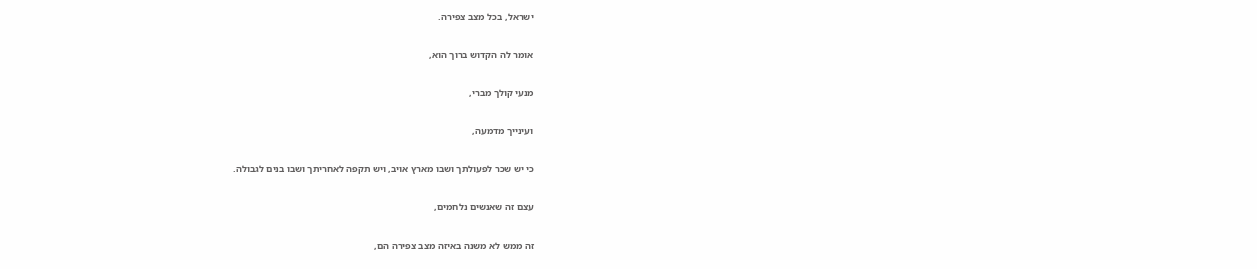ישראל, בכל מצב צפירה.

אומר לה הקדוש ברוך הוא,

מנעי קולך מברי,

ועינייך מדמעה,

כי יש שכר לפעולתך ושבו מארץ אויב, ויש תקפה לאחריתך ושבו בנים לגבולה.

עצם זה שאנשים נלחמים,

זה ממש לא משנה באיזה מצב צפירה הם,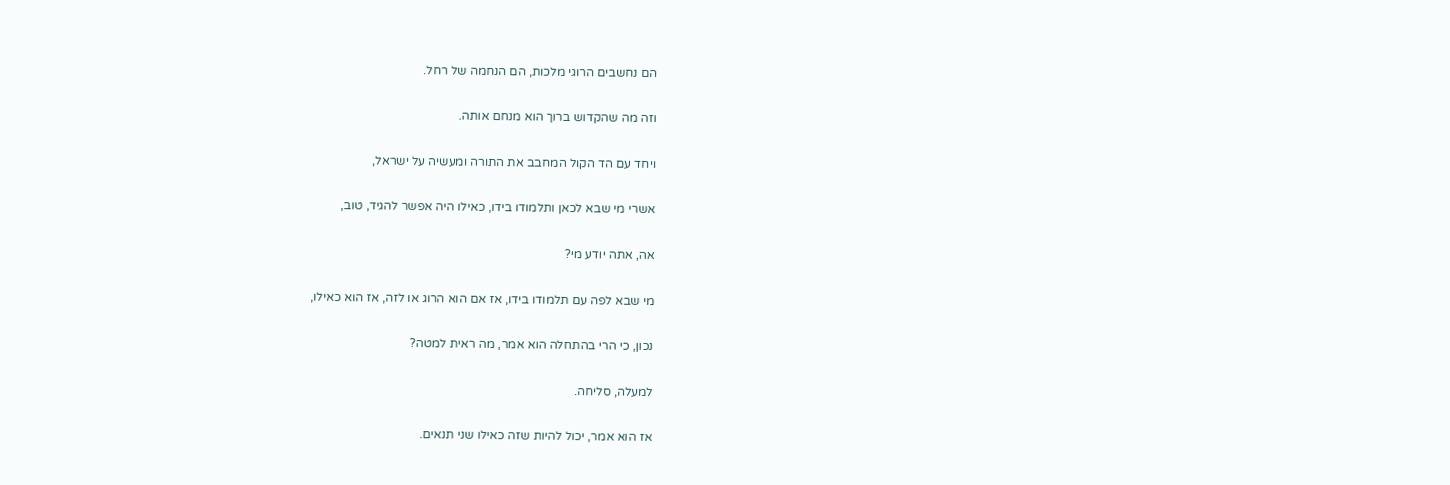הם נחשבים הרוגי מלכות, הם הנחמה של רחל.

וזה מה שהקדוש ברוך הוא מנחם אותה.

ויחד עם הד הקול המחבב את התורה ומעשיה על ישראל,

אשרי מי שבא לכאן ותלמודו בידו, כאילו היה אפשר להגיד, טוב,

אה, אתה יודע מי?

מי שבא לפה עם תלמודו בידו, אז אם הוא הרוג או לזה, אז הוא כאילו,

נכון, כי הרי בהתחלה הוא אמר, מה ראית למטה?

למעלה, סליחה.

אז הוא אמר, יכול להיות שזה כאילו שני תנאים.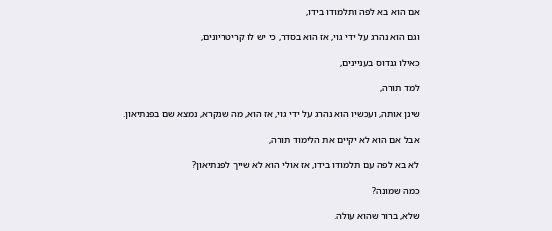אם הוא בא לפה ותלמודו בידו,

וגם הוא נהרג על ידי גוי, אז הוא בסדר, כי יש לו קריטריונים,

כאילו גנדוס בעניינים,

למד תורה,

שינן אותה, ועכשיו הוא נהרג על ידי גוי, אז הוא, מה שנקרא, נמצא שם בפנתיאון.

אבל אם הוא לא יקיים את הלימוד תורה,

לא בא לפה עם תלמודו בידו, אז אולי הוא לא שייך לפנתיאון?

כמה שמונה?

שלא, ברור שהוא עולה.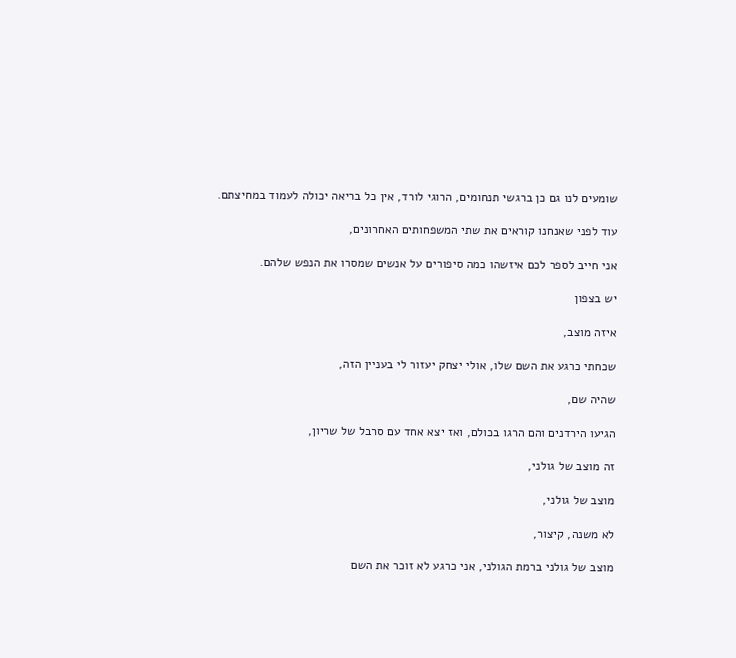שומעים לנו גם כן ברגשי תנחומים, הרוגי לורד, אין כל בריאה יכולה לעמוד במחיצתם.

עוד לפני שאנחנו קוראים את שתי המשפחותים האחרונים,

אני חייב לספר לכם איזשהו כמה סיפורים על אנשים שמסרו את הנפש שלהם.

יש בצפון

איזה מוצב,

שכחתי כרגע את השם שלו, אולי יצחק יעזור לי בעניין הזה,

שהיה שם,

הגיעו הירדנים והם הרגו בכולם, ואז יצא אחד עם סרבל של שריון,

זה מוצב של גולני,

מוצב של גולני,

לא משנה, קיצור,

מוצב של גולני ברמת הגולני, אני כרגע לא זוכר את השם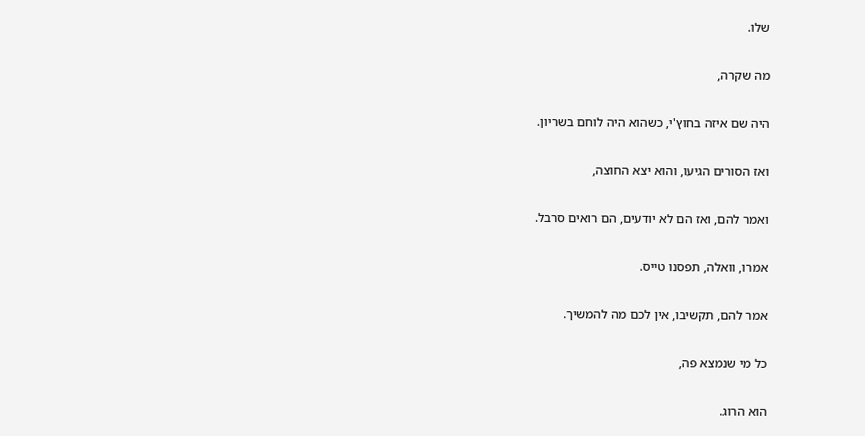שלו.

מה שקרה,

היה שם איזה בחוץ'י, כשהוא היה לוחם בשריון.

ואז הסורים הגיעו, והוא יצא החוצה,

ואמר להם, ואז הם לא יודעים, הם רואים סרבל.

אמרו, וואלה, תפסנו טייס.

אמר להם, תקשיבו, אין לכם מה להמשיך.

כל מי שנמצא פה,

הוא הרוג.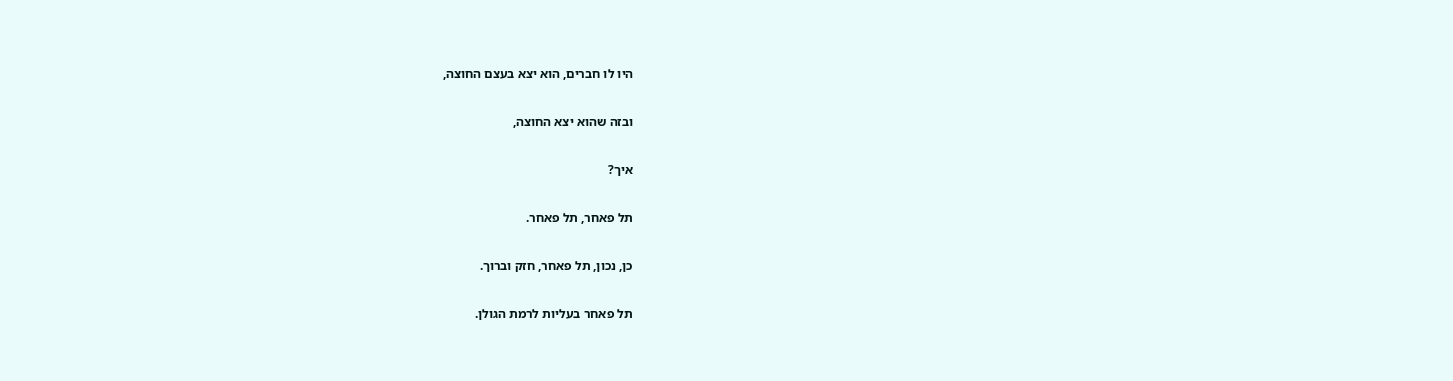היו לו חברים, הוא יצא בעצם החוצה,

ובזה שהוא יצא החוצה,

איך?

תל פאחר, תל פאחר.

כן, נכון, תל פאחר, חזק וברוך.

תל פאחר בעליות לרמת הגולן.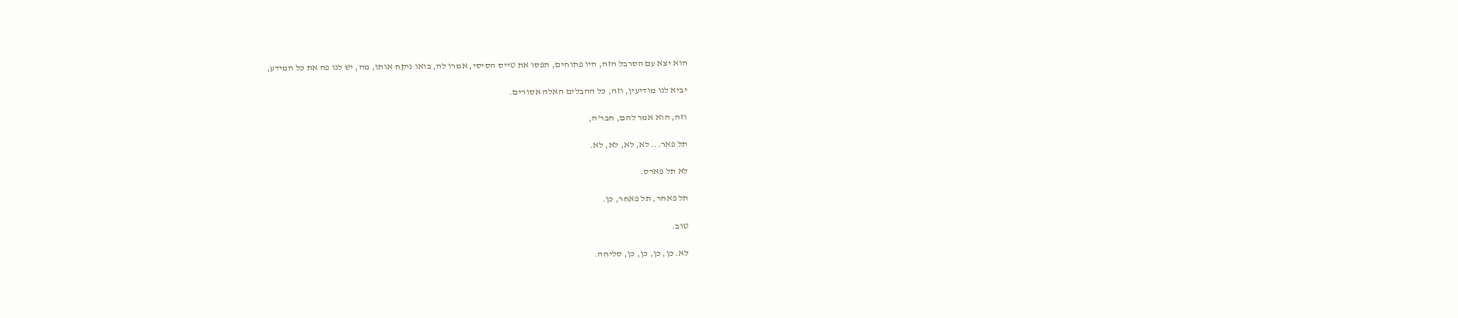הוא יצא עם הסרבל הזה, היו פתוחים, תפסו את טייס הסיסי, אמרו לה, בואו ניקח אותו, מה, יש לנו פה את כל המידע,

יביא לנו מודיעין, וזה, כל ההבלים האלה אסורים.

וזה, הוא אמר להם, חבר'ה,

תל פאר... לא, לא, לא, לא.

לא תל פארס.

תל פאחר, תל פאחר, כן.

טוב.

לא. כן, כן, כן, כן, סליחה.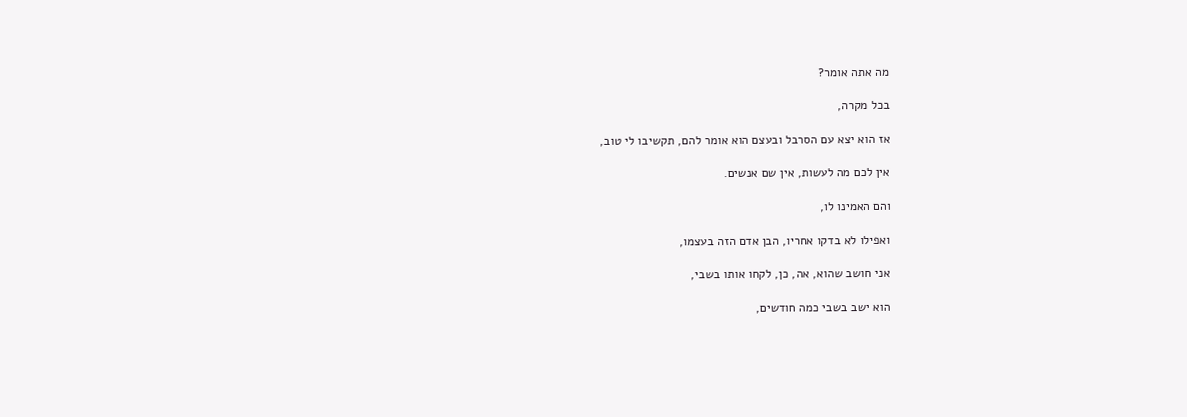מה אתה אומר?

בכל מקרה,

אז הוא יצא עם הסרבל ובעצם הוא אומר להם, תקשיבו לי טוב,

אין לכם מה לעשות, אין שם אנשים.

והם האמינו לו,

ואפילו לא בדקו אחריו, הבן אדם הזה בעצמו,

אני חושב שהוא, אה, כן, לקחו אותו בשבי,

הוא ישב בשבי כמה חודשים,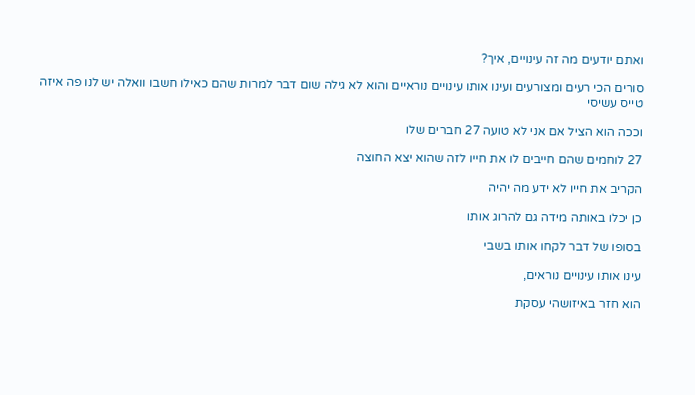ואתם יודעים מה זה עינויים, איך?

סורים הכי רעים ומצורעים ועינו אותו עינויים נוראיים והוא לא גילה שום דבר למרות שהם כאילו חשבו וואלה יש לנו פה איזה טייס עשיסי

וככה הוא הציל אם אני לא טועה 27 חברים שלו

27 לוחמים שהם חייבים לו את חייו לזה שהוא יצא החוצה

הקריב את חייו לא ידע מה יהיה

כן יכלו באותה מידה גם להרוג אותו

בסופו של דבר לקחו אותו בשבי

עינו אותו עינויים נוראים,

הוא חזר באיזושהי עסקת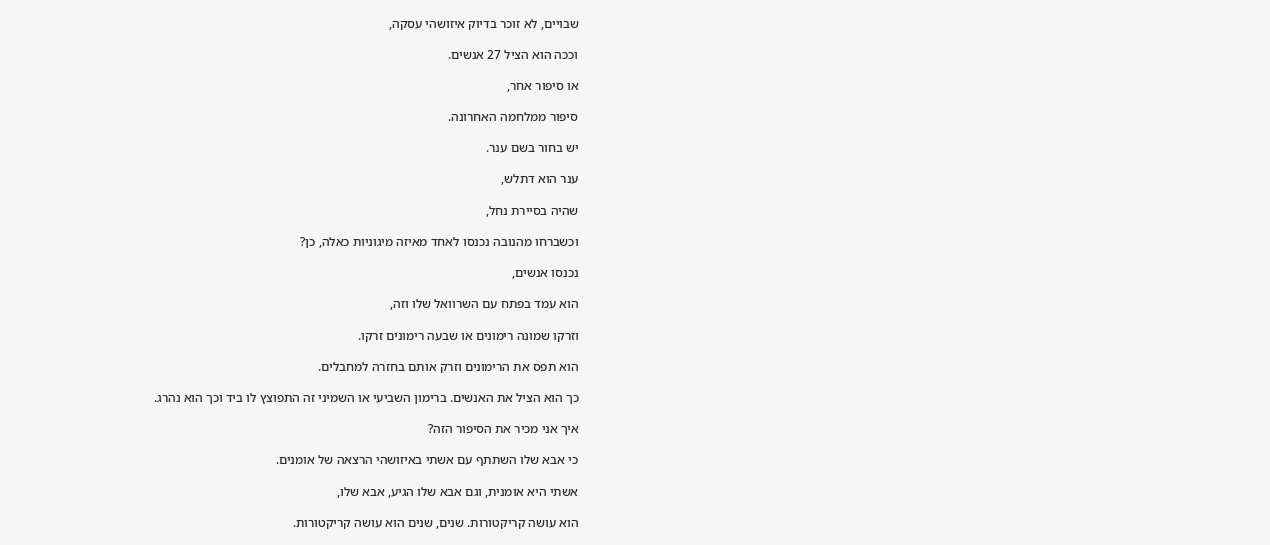שבויים, לא זוכר בדיוק איזושהי עסקה,

וככה הוא הציל 27 אנשים.

או סיפור אחר,

סיפור ממלחמה האחרונה.

יש בחור בשם ענר.

ענר הוא דתלש,

שהיה בסיירת נחל,

וכשברחו מהנובה נכנסו לאחד מאיזה מיגוניות כאלה, כן?

נכנסו אנשים,

הוא עמד בפתח עם השרוואל שלו וזה,

וזרקו שמונה רימונים או שבעה רימונים זרקו.

הוא תפס את הרימונים וזרק אותם בחזרה למחבלים.

כך הוא הציל את האנשים. ברימון השביעי או השמיני זה התפוצץ לו ביד וכך הוא נהרג.

איך אני מכיר את הסיפור הזה?

כי אבא שלו השתתף עם אשתי באיזושהי הרצאה של אומנים.

אשתי היא אומנית, וגם אבא שלו הגיע, אבא שלו,

הוא עושה קריקטורות. שנים, שנים הוא עושה קריקטורות.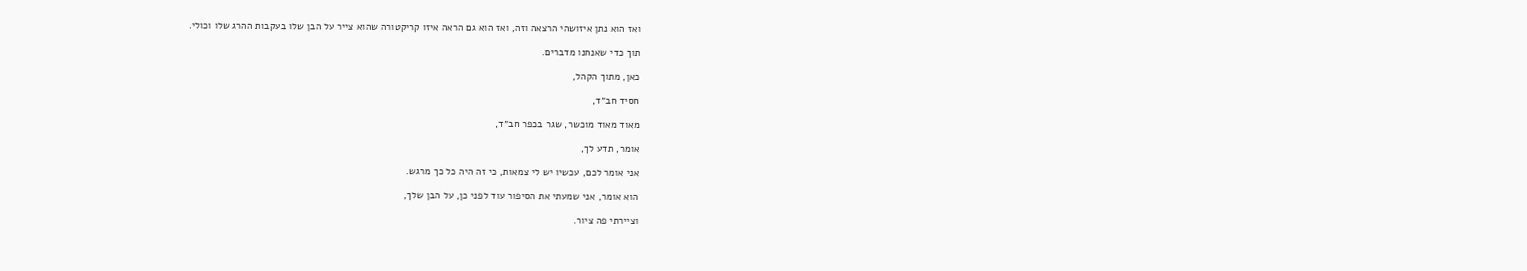ואז הוא נתן איזושהי הרצאה וזה, ואז הוא גם הראה איזו קריקטורה שהוא צייר על הבן שלו בעקבות ההרג שלו וכולי.

תוך כדי שאנחנו מדברים.

כאן, מתוך הקהל,

חסיד חב״ד,

מאוד מאוד מוכשר, שגר בכפר חב״ד,

אומר, תדע לך,

אני אומר לכם, עכשיו יש לי צמאות, כי זה היה כל כך מרגש.

הוא אומר, אני שמעתי את הסיפור עוד לפני כן, על הבן שלך,

וציירתי פה ציור.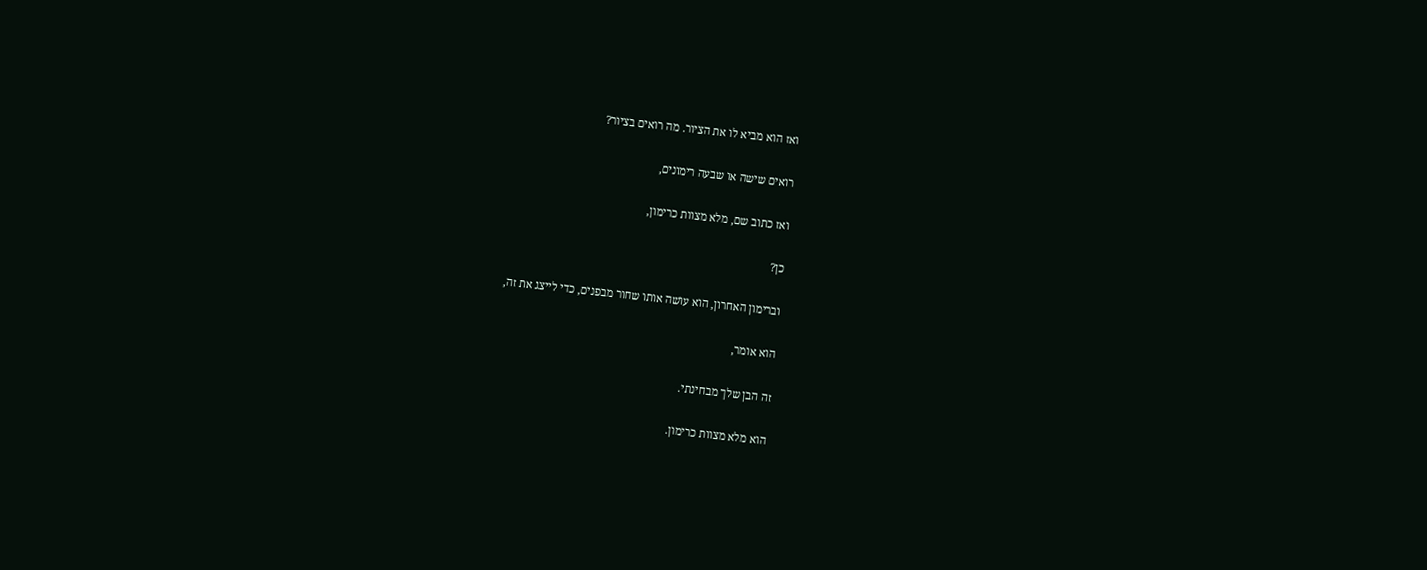ואז הוא מביא לו את הציור. מה רואים בציור?

רואים שישה או שבעה רימונים,

ואז כתוב שם, מלא מצוות כרימון,

כן?

וברימון האחרון, הוא עושה אותו שחור מבפנים, כדי לייצג את זה,

הוא אומר,

זה הבן שלך מבחינתי.

הוא מלא מצוות כרימון.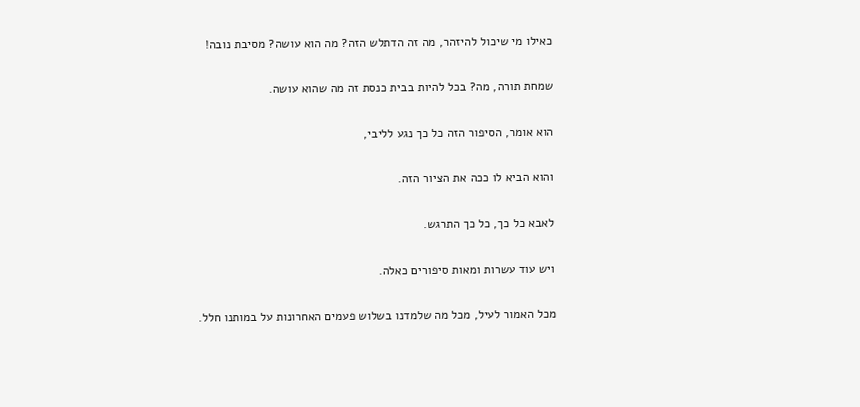כאילו מי שיכול להיזהר, מה זה הדתלש הזה? מה הוא עושה? מסיבת נובה!

שמחת תורה, מה? בכל להיות בבית כנסת זה מה שהוא עושה.

הוא אומר, הסיפור הזה כל כך נגע לליבי,

והוא הביא לו ככה את הציור הזה.

לאבא כל כך, כל כך התרגש.

ויש עוד עשרות ומאות סיפורים כאלה.

מכל האמור לעיל, מכל מה שלמדנו בשלוש פעמים האחרונות על במותנו חלל.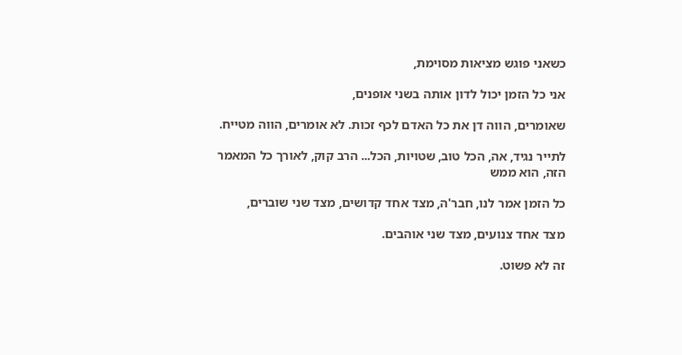כשאני פוגש מציאות מסוימת,

אני כל הזמן יכול לדון אותה בשני אופנים,

שאומרים, הווה דן את כל האדם לכף זכות. לא אומרים, הווה מטייח.

לתייר נגיד, אה, הכל טוב, שטויות, הכל... הרב קוק, לאורך כל המאמר הזה, הוא ממש

כל הזמן אמר לנו, חבר'ה, מצד אחד קדושים, מצד שני שוברים,

מצד אחד צנועים, מצד שני אוהבים.

זה לא פשוט.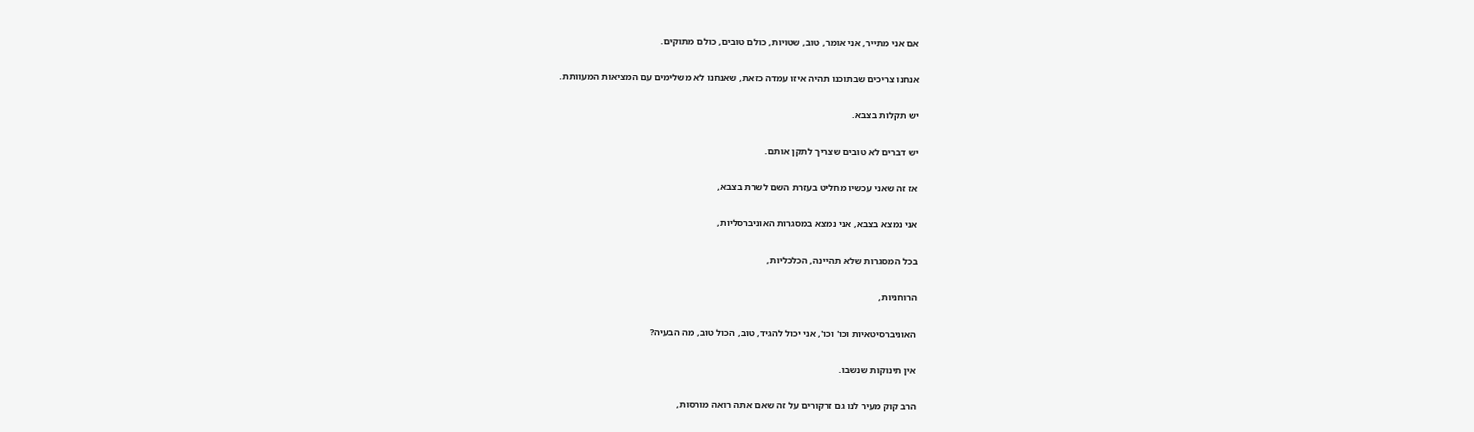אם אני מתייר, אני אומר, טוב, שטויות, כולם טובים, כולם מתוקים.

אנחנו צריכים שבתוכנו תהיה איזו עמדה כזאת, שאנחנו לא משלימים עם המציאות המעוותת.

יש תקלות בצבא.

יש דברים לא טובים שצריך לתקן אותם.

אז זה שאני עכשיו מחליט בעזרת השם לשרת בצבא,

אני נמצא בצבא, אני נמצא במסגרות האוניברסליות,

בכל המסגרות שלא תהיינה, הכלכליות,

הרוחניות,

האוניברסיטאיות וכו' וכו', אני יכול להגיד, טוב, הכול טוב, מה הבעיה?

אין תינוקות שנשבו.

הרב קוק מעיר לנו גם זרקורים על זה שאם אתה רואה מורסות,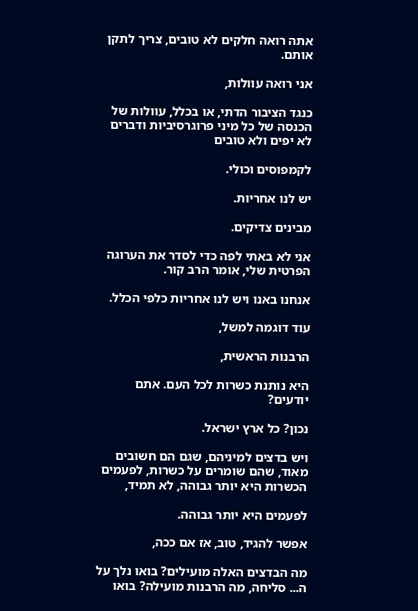אתה רואה חלקים לא טובים, צריך לתקן אותם.

אני רואה עוולות,

כנגד הציבור הדתי, או בכלל, עוולות של הכנסה של כל מיני פרוגרסיביות ודברים לא יפים ולא טובים

לקמפוסים וכולי.

יש לנו אחריות.

מבינים צדיקים.

אני לא באתי לפה כדי לסדר את הערוגה הפרטית שלי, אומר הרב קור.

אנחנו באנו ויש לנו אחריות כלפי הכלל.

עוד דוגמה למשל,

הרבנות הראשית,

היא נותנת כשרות לכל העם. אתם יודעים?

נכון? כל ארץ ישראל.

ויש בדצים למיניהם, שגם הם חשובים מאוד, שהם שומרים על כשרות, לפעמים הכשרות היא יותר גבוהה, לא תמיד,

לפעמים היא יותר גבוהה.

אפשר להגיד, טוב, אז אם ככה,

מה הבדצים האלה מועילים? בואו נלך על ה... סליחה, מה הרבנות מועילה? בואו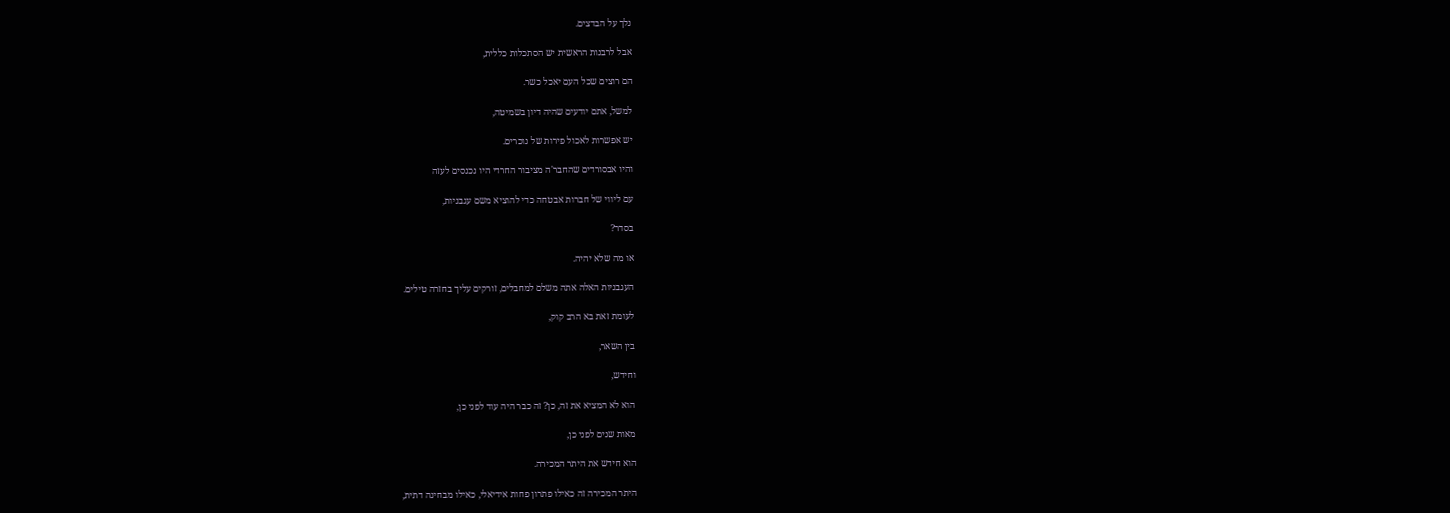נלך על הבדצים.

אבל לרבנות הראשית יש הסתכלות כללית,

הם רוצים שכל העם יאכל כשר.

למשל, אתם יודעים שהיה דיון בשמיטה,

יש אפשרות לאכול פירות של נוכרים.

והיו אבסורדים שהחבר'ה מציבור החרדי היו נכנסים לעזה

עם ליווי של חברות אבטחה כדי להוציא משם עגבניות,

בסדר?

או מה שלא יהיה.

העגבניות האלה אתה משלם למחבלים, זורקים עליך בחזרה טילים.

לעומת זאת בא הרב קוק,

בין השאר,

וחידש,

הוא לא המציא את זה, כן? זה כבר היה עוד לפני כן,

מאות שנים לפני כן,

הוא חידש את היתר המכירה.

היתר המכירה זה כאילו פתרון פחות אידיאלי, כאילו מבחינה דתית,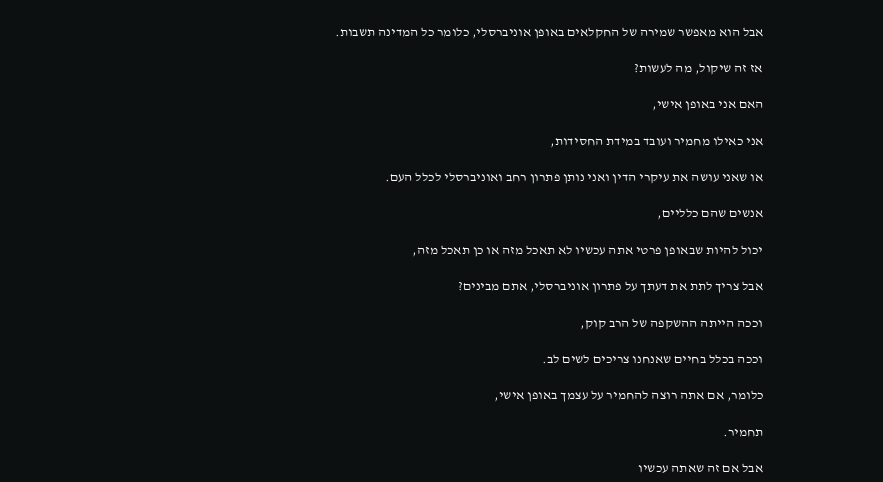אבל הוא מאפשר שמירה של החקלאים באופן אוניברסלי, כלומר כל המדינה תשבות.

אז זה שיקול, מה לעשות?

האם אני באופן אישי,

אני כאילו מחמיר ועובד במידת החסידות,

או שאני עושה את עיקרי הדין ואני נותן פתרון רחב ואוניברסלי לכלל העם.

אנשים שהם כלליים,

יכול להיות שבאופן פרטי אתה עכשיו לא תאכל מזה או כן תאכל מזה,

אבל צריך לתת את דעתך על פתרון אוניברסלי, אתם מבינים?

וככה הייתה ההשקפה של הרב קוק,

וככה בכלל בחיים שאנחנו צריכים לשים לב.

כלומר, אם אתה רוצה להחמיר על עצמך באופן אישי,

תחמיר.

אבל אם זה שאתה עכשיו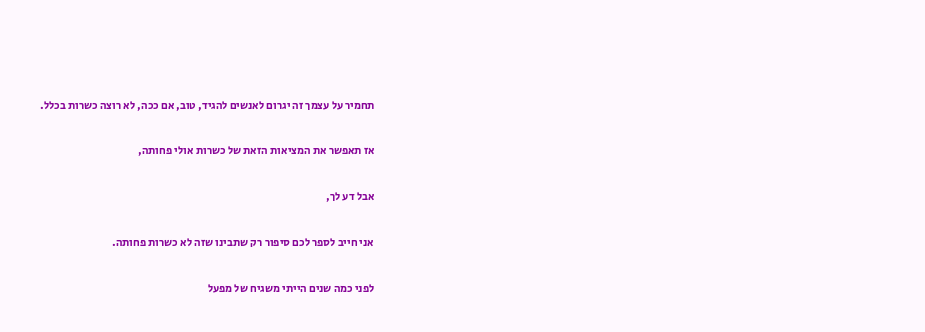תחמיר על עצמך זה יגרום לאנשים להגיד, טוב, אם ככה, לא רוצה כשרות בכלל.

אז תאפשר את המציאות הזאת של כשרות אולי פחותה,

אבל דע לך,

אני חייב לספר לכם סיפור רק שתבינו שזה לא כשרות פחותה.

לפני כמה שנים הייתי משגיח של מפעל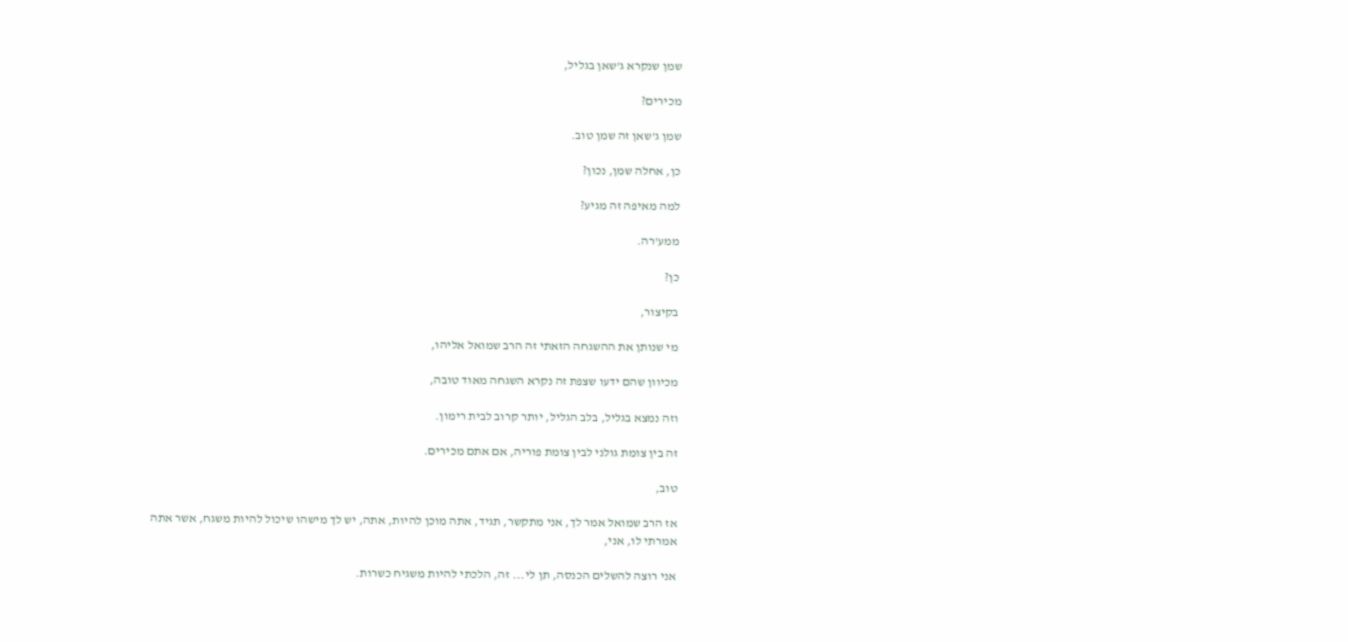שמן שנקרא ג'שאן בגליל,

מכירים?

שמן ג'שאן זה שמן טוב.

כן, אחלה שמן, נכון?

למה מאיפה זה מגיע?

ממע'רה.

כן?

בקיצור,

מי שנותן את ההשגחה הזאתי זה הרב שמואל אליהו,

מכיוון שהם ידעו שצפת זה נקרא השגחה מאוד טובה,

וזה נמצא בגליל, בלב הגליל, יותר קרוב לבית רימון.

זה בין צומת גולני לבין צומת פוריה, אם אתם מכירים.

טוב,

אז הרב שמואל אמר לך, אני מתקשר, תגיד, אתה מוכן להיות, אתה, יש לך מישהו שיכול להיות משגח, אשר אתה אמרתי לו, אני,

אני רוצה להשלים הכנסה, תן לי... זה, הלכתי להיות משגיח כשרות.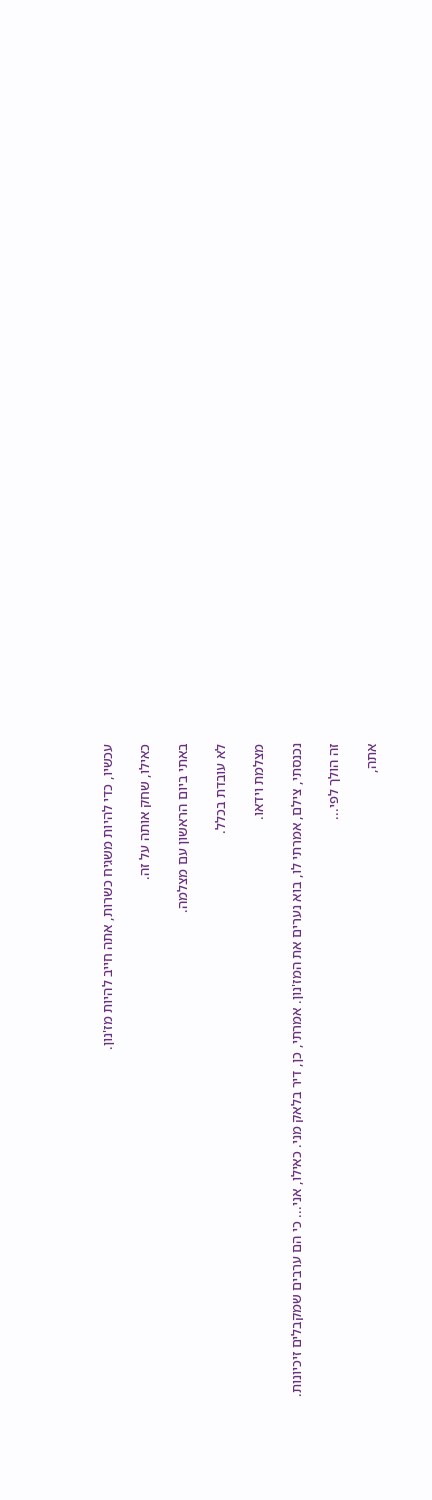עכשיו, כדי להיות משגיח כשרות, אתה חייב להיות מז'נון.

כאילו, שחק אותה על זה.

באתי ביום הראשון עם מצלמה.

לא עובדת בכלל.

מצלמת וידאו.

נכנסתי, צילם, אמרתי לו, בוא נערים את המז'נון. אמרתי, כן, דיר בלאק מני. כאילו, אני... כי הם ערבים שמקבלים זיכיונות.

זה הולך לפי...

אתה,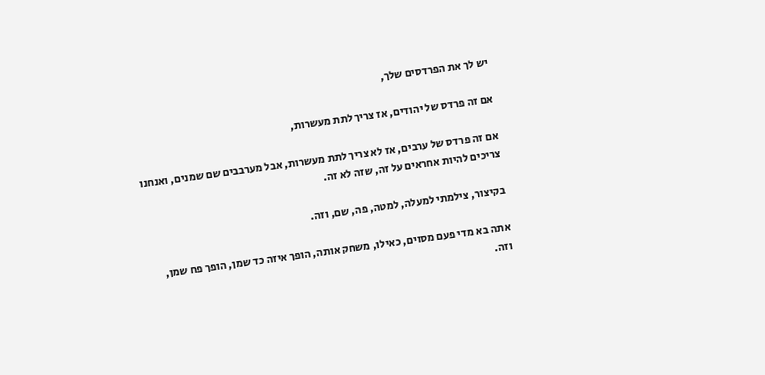יש לך את הפרדסים שלך,

אם זה פרדס של יהודים, אז צריך לתת מעשרות,

אם זה פרדס של ערבים, אז לא צריך לתת מעשרות, אבל מערבבים שם שמנים, ואנחנו צריכים להיות אחראים על זה, שזה לא זה.

בקיצור, צילמתי למעלה, למטה, פה, שם, וזה.

אתה בא מדי פעם מסוים, כאילו, משחק אותה, הופך איזה כד שמן, הופך פח שמן, וזה.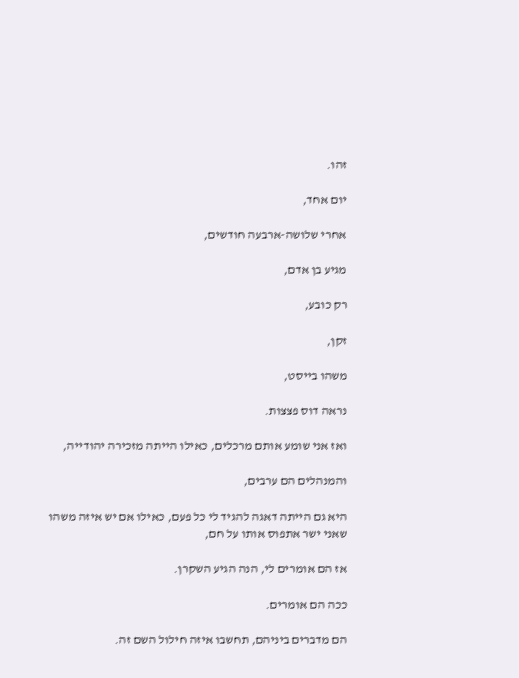זהו.

יום אחד,

אחרי שלושה-ארבעה חודשים,

מגיע בן אדם,

רק כובע,

זקן,

משהו בייסט,

נראה דוס פצצות.

ואז אני שומע אותם מרכלים, כאילו הייתה מזכירה יהודייה,

והמנהלים הם ערבים,

היא גם הייתה דאגה להגיד לי כל פעם, כאילו אם יש איזה משהו שאני ישר אתפוס אותו על חם,

אז הם אומרים לי, הנה הגיע השקרן.

ככה הם אומרים.

הם מדברים ביניהם, תחשבו איזה חילול השם זה.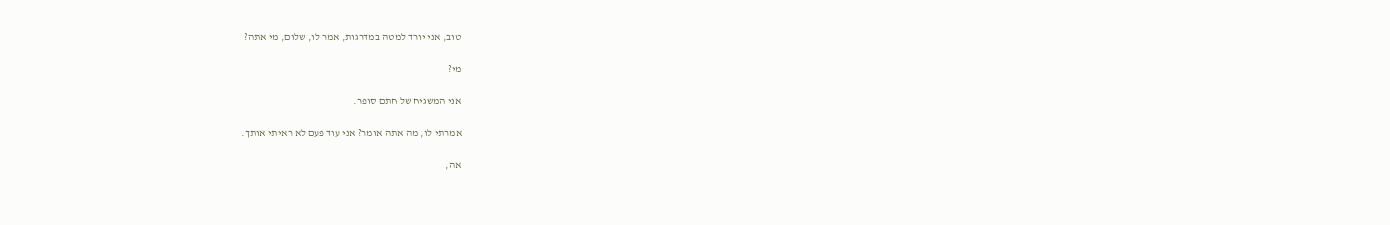טוב, אני יורד למטה במדרגות, אמר לו, שלום, מי אתה?

מי?

אני המשגיח של חתם סופר.

אמרתי לו, מה אתה אומר? אני עוד פעם לא ראיתי אותך.

אה,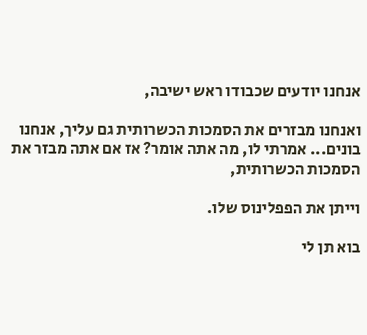אנחנו יודעים שכבודו ראש ישיבה,

ואנחנו מבזרים את הסמכות הכשרותית גם עליך, אנחנו בונים... אמרתי לו, מה אתה אומר? אז אם אתה מבזר את הסמכות הכשרותית,

וייתן את הפפלינוס שלו.

בוא תן לי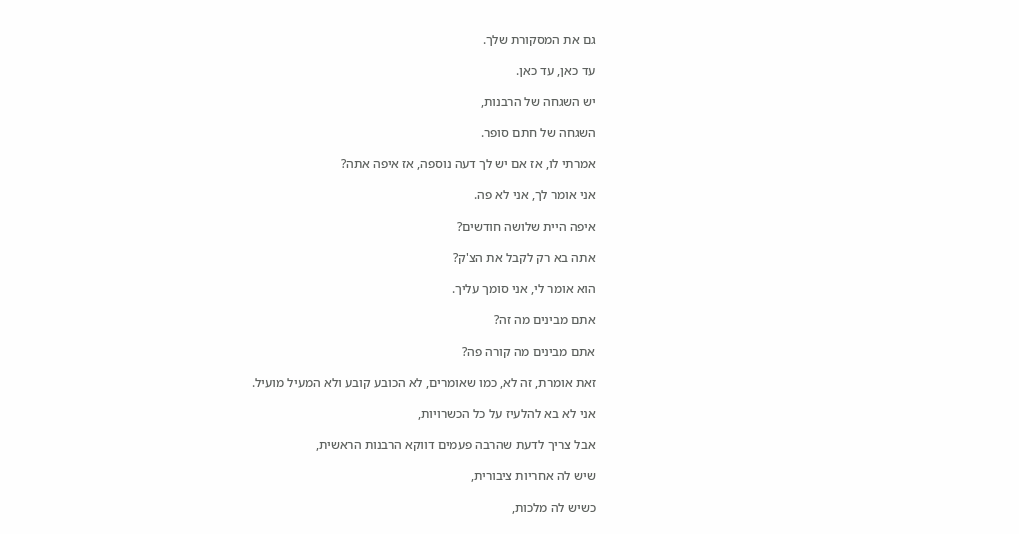גם את המסקורת שלך.

עד כאן, עד כאן.

יש השגחה של הרבנות,

השגחה של חתם סופר.

אמרתי לו, אז אם יש לך דעה נוספה, אז איפה אתה?

אני אומר לך, אני לא פה.

איפה היית שלושה חודשים?

אתה בא רק לקבל את הצ'ק?

הוא אומר לי, אני סומך עליך.

אתם מבינים מה זה?

אתם מבינים מה קורה פה?

זאת אומרת, זה לא, כמו שאומרים, לא הכובע קובע ולא המעיל מועיל.

אני לא בא להלעיז על כל הכשרויות,

אבל צריך לדעת שהרבה פעמים דווקא הרבנות הראשית,

שיש לה אחריות ציבורית,

כשיש לה מלכות,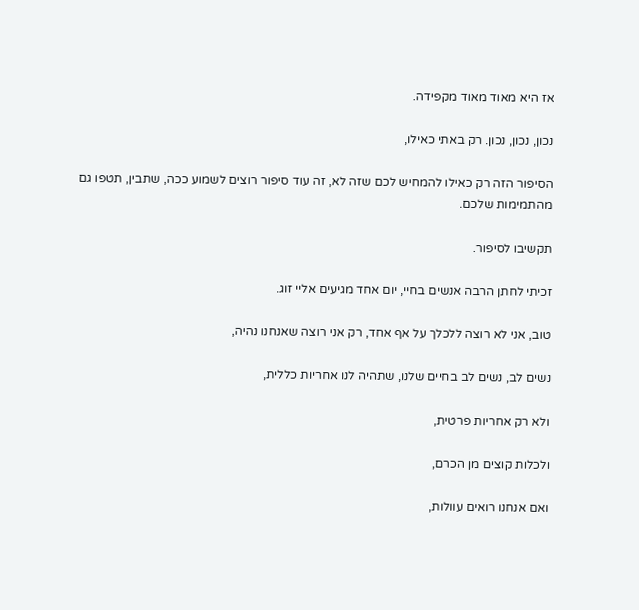אז היא מאוד מאוד מקפידה.

נכון, נכון, נכון. רק באתי כאילו,

הסיפור הזה רק כאילו להמחיש לכם שזה לא, זה עוד סיפור רוצים לשמוע ככה, שתבין, תטפו גם מהתמימות שלכם.

תקשיבו לסיפור.

זכיתי לחתן הרבה אנשים בחיי, יום אחד מגיעים אליי זוג.

טוב, אני לא רוצה ללכלך על אף אחד, רק אני רוצה שאנחנו נהיה,

נשים לב, נשים לב בחיים שלנו, שתהיה לנו אחריות כללית,

ולא רק אחריות פרטית,

ולכלות קוצים מן הכרם,

ואם אנחנו רואים עוולות,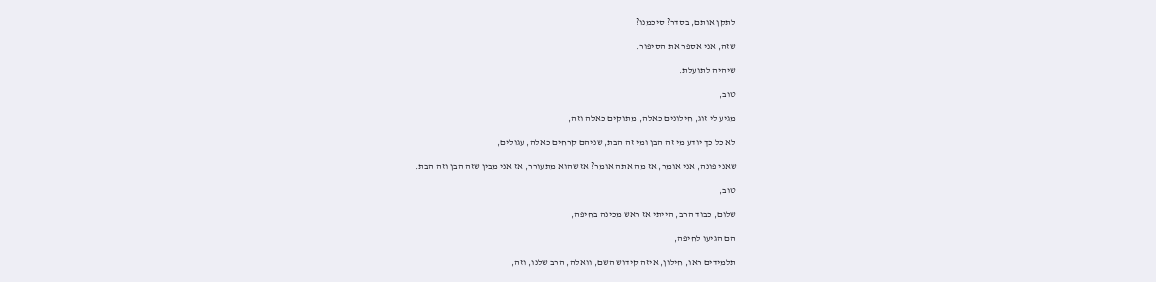לתקן אותם, בסדר? סיכמנו?

שזה, אני אספר את הסיפור.

שיהיה לתועלת.

טוב,

מגיע לי זוג, חילונים כאלה, מתוקים כאלה וזה,

לא כל כך יודע מי זה הבן ומי זה הבת, שניהם קרחים כאלה, עגולים,

שאני פונה, אני אומר, אז מה אתה אומר? אז שהוא מתעורר, אז אני מבין שזה הבן וזה הבת.

טוב,

שלום, כבוד הרב, הייתי אז ראש מכינה בחיפה,

הם הגיעו לחיפה,

תלמידים ראו, חילון, איזה קידוש השם, וואלה, הרב שלנו, וזה,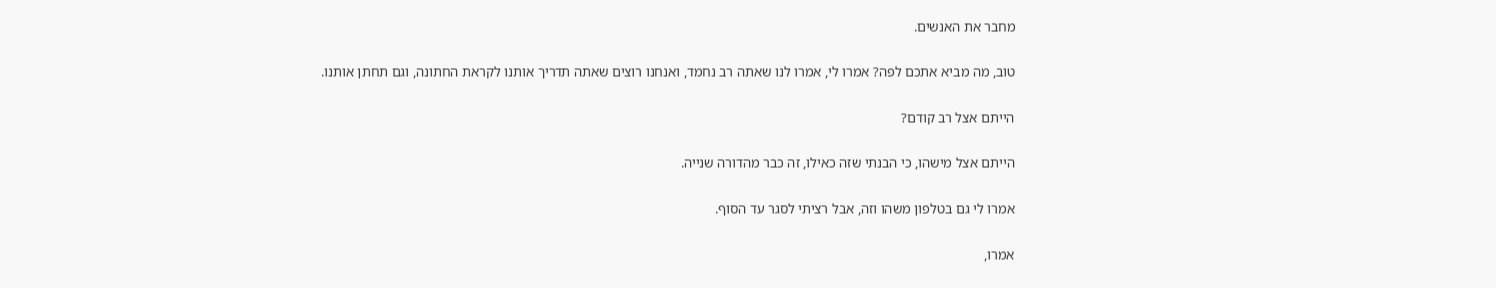מחבר את האנשים.

טוב, מה מביא אתכם לפה? אמרו לי, אמרו לנו שאתה רב נחמד, ואנחנו רוצים שאתה תדריך אותנו לקראת החתונה, וגם תחתן אותנו.

הייתם אצל רב קודם?

הייתם אצל מישהו, כי הבנתי שזה כאילו, זה כבר מהדורה שנייה.

אמרו לי גם בטלפון משהו וזה, אבל רציתי לסגר עד הסוף.

אמרו,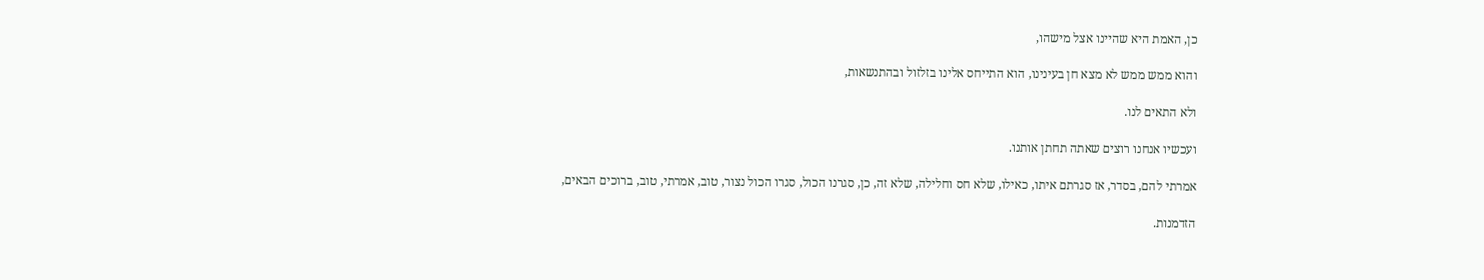כן, האמת היא שהיינו אצל מישהו,

והוא ממש ממש לא מצא חן בעינינו, הוא התייחס אלינו בזלזול ובהתנשאות,

ולא התאים לנו.

ועכשיו אנחנו רוצים שאתה תחתן אותנו.

אמרתי להם, בסדר, אז סגרתם איתו, כאילו, שלא חס וחלילה, שלא זה, כן, סגרנו הכול, סגרו הכול נצור, טוב, אמרתי, טוב, ברוכים הבאים,

הזדמנות.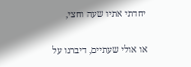יחדתי אתיו שעה וחצי,

או אולי שעתיים, דיברנו על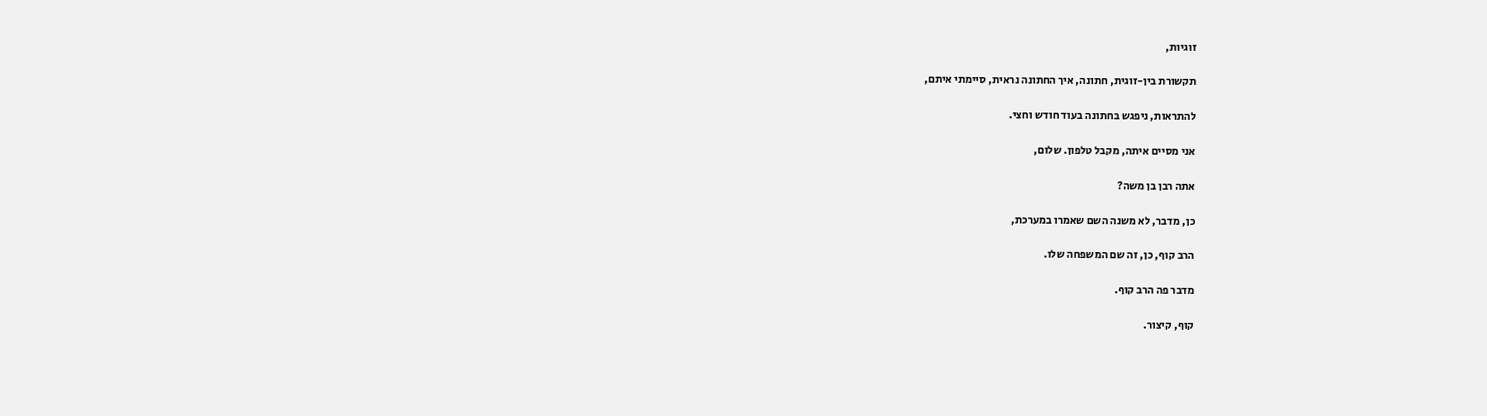זוגיות,

תקשורת בין-זוגית, חתונה, איך החתונה נראית, סיימתי איתם,

להתראות, ניפגש בחתונה בעוד חודש וחצי.

אני מסיים איתה, מקבל טלפון. שלום,

אתה רבן בן משה?

כן, מדבר, לא משנה השם שאמרו במערכת,

הרב קוף, כן, זה שם המשפחה שלו.

מדבר פה הרב קוף.

קוף, קיצור.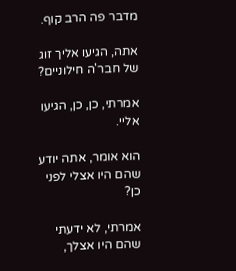מדבר פה הרב קוף.

אתה, הגיעו אליך זוג של חבר'ה חילוניים?

אמרתי, כן, כן, הגיעו אליי.

הוא אומר, אתה יודע שהם היו אצלי לפני כן?

אמרתי, לא ידעתי שהם היו אצלך,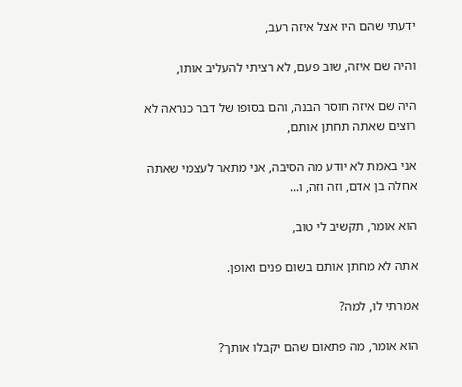ידעתי שהם היו אצל איזה רעב,

והיה שם איזה, שוב פעם, לא רציתי להעליב אותו,

היה שם איזה חוסר הבנה, והם בסופו של דבר כנראה לא רוצים שאתה תחתן אותם,

אני באמת לא יודע מה הסיבה, אני מתאר לעצמי שאתה אחלה בן אדם, וזה וזה, ו...

הוא אומר, תקשיב לי טוב,

אתה לא מחתן אותם בשום פנים ואופן.

אמרתי לו, למה?

הוא אומר, מה פתאום שהם יקבלו אותך?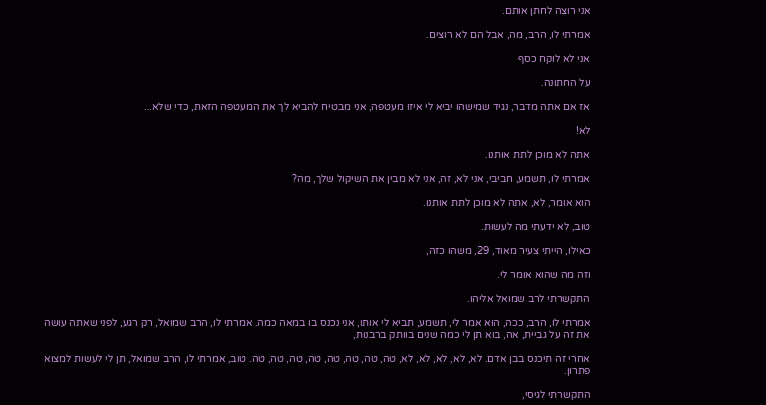אני רוצה לחתן אותם.

אמרתי לו, הרב, מה, אבל הם לא רוצים.

אני לא לוקח כסף

על החתונה.

אז אם אתה מדבר, נגיד שמישהו יביא לי איזו מעטפה, אני מבטיח להביא לך את המעטפה הזאת, כדי שלא...

לא!

אתה לא מוכן לתת אותנו.

אמרתי לו, תשמע, חביבי, אני לא, זה, אני לא מבין את השיקול שלך, מה?

הוא אומר, לא, אתה לא מוכן לתת אותנו.

טוב, לא ידעתי מה לעשות.

כאילו, הייתי צעיר מאוד, 29, משהו כזה,

וזה מה שהוא אומר לי.

התקשרתי לרב שמואל אליהו.

אמרתי לו, הרב, ככה, הוא אמר לי, תשמע, תביא לי אותו, אני נכנס בו במאה כמה. אמרתי לו, הרב שמואל, רק רגע, לפני שאתה עושה את זה על גביית, אה, בוא תן לי כמה שנים בוותק ברבנות,

אחרי זה תיכנס בבן אדם. לא, לא, לא, לא, לא, טה, טה, טה, טה, טה, טה, טה, טה. טוב, אמרתי לו, הרב שמואל, תן לי לעשות למצוא פתרון.

התקשרתי לגיסי,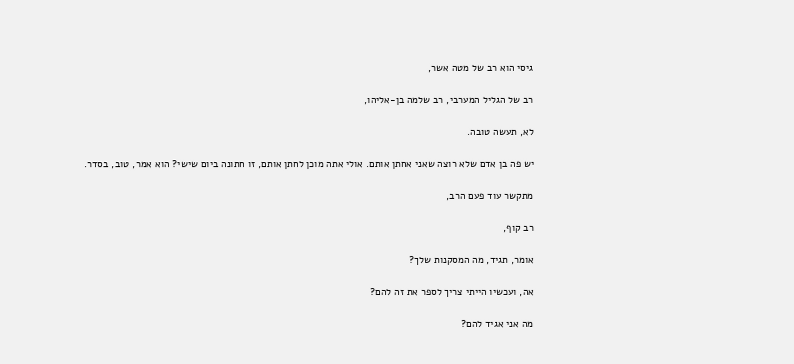גיסי הוא רב של מטה אשר,

רב של הגליל המערבי, רב שלמה בן-אליהו,

לא, תעשה טובה.

יש פה בן אדם שלא רוצה שאני אחתן אותם. אולי אתה מוכן לחתן אותם, זו חתונה ביום שישי? הוא אמר, טוב, בסדר.

מתקשר עוד פעם הרב,

רב קוף,

אומר, תגיד, מה המסקנות שלך?

אה, ועכשיו הייתי צריך לספר את זה להם?

מה אני אגיד להם?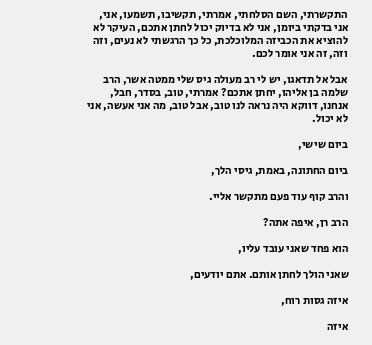התקשרתי, השם הסלחתי, אמרתי, תקשיבו, תשמעו, אני, אני בדקתי ביומן, אני לא בדיוק יכול לחתן אתכם, העיקר לא להוציא את הכביזה המלוכלכת, כל כך הרגשתי לא נעים, וזה וזה, זה אני אומר לכם.

אבל אל תדאגו, יש לי רב מעולה גיס שלי ממטה אשר, הרב שלמה בן אליהו, יחתן אתכם? אמרתי, טוב, בסדר, חבל, אנחנו, דווקא היה נראה לנו טוב, אבל טוב, מה אני אעשה, אני לא יכול.

ביום שישי,

ביום החתונה, באמת, גיסי הלך,

והרב קוף עוד פעם מתקשר אליי.

הרב רן, איפה אתה?

הוא פחד שאני עובד עליו,

שאני הולך לחתן אותם. אתם יודעים,

איזה גסות רוח,

איזה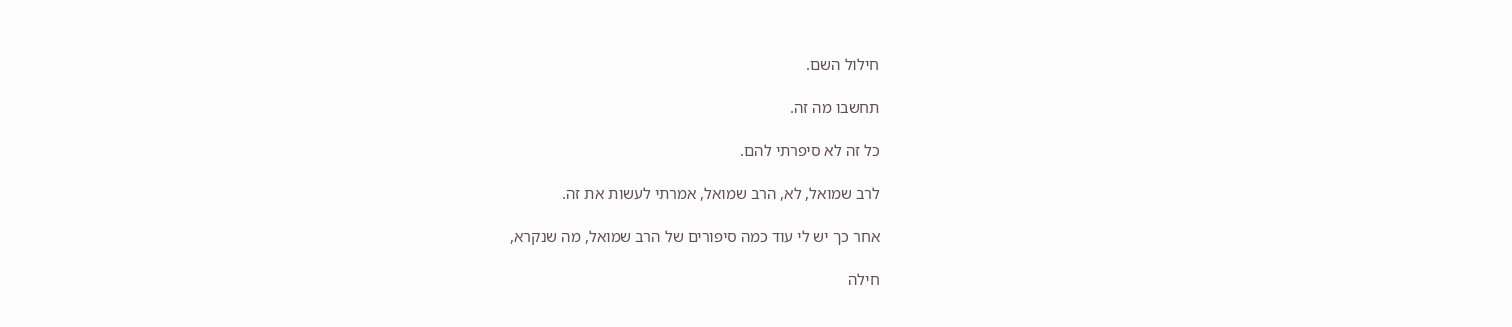חילול השם.

תחשבו מה זה.

כל זה לא סיפרתי להם.

לרב שמואל, לא, הרב שמואל, אמרתי לעשות את זה.

אחר כך יש לי עוד כמה סיפורים של הרב שמואל, מה שנקרא,

חילה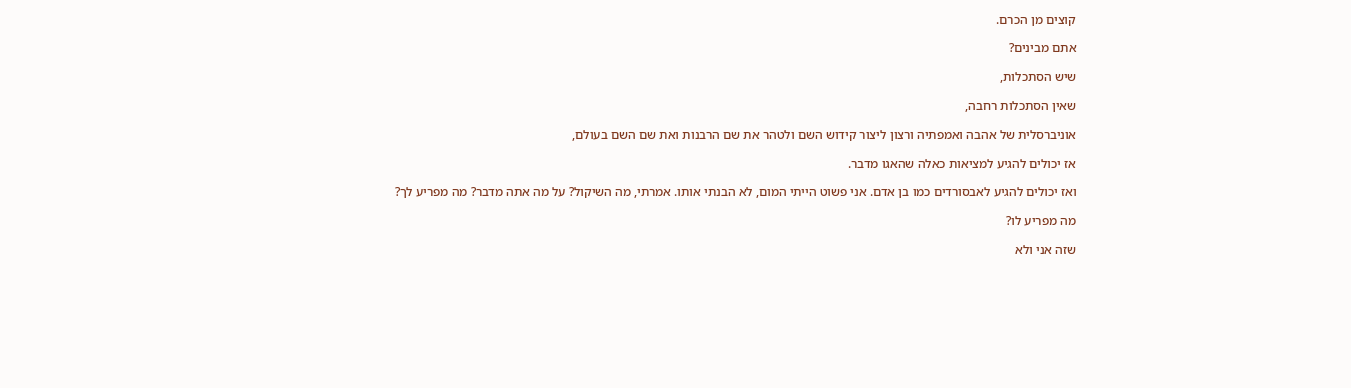קוצים מן הכרם.

אתם מבינים?

שיש הסתכלות,

שאין הסתכלות רחבה,

אוניברסלית של אהבה ואמפתיה ורצון ליצור קידוש השם ולטהר את שם הרבנות ואת שם השם בעולם,

אז יכולים להגיע למציאות כאלה שהאגו מדבר.

ואז יכולים להגיע לאבסורדים כמו בן אדם. אני פשוט הייתי המום, לא הבנתי אותו. אמרתי, מה השיקול? על מה אתה מדבר? מה מפריע לך?

מה מפריע לו?

שזה אני ולא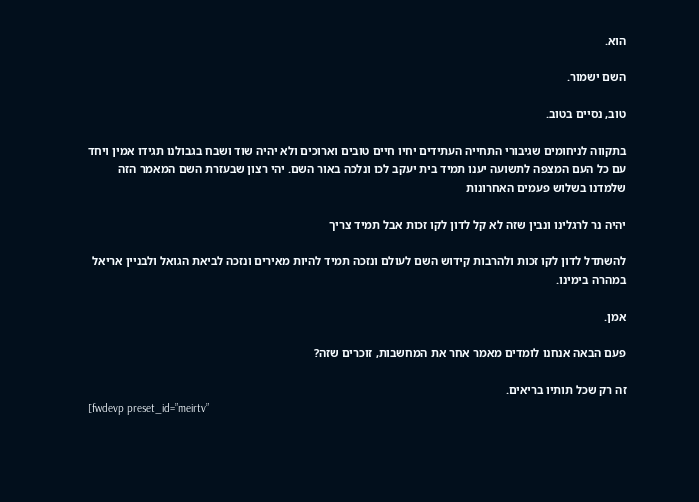הוא.

השם ישמור.

טוב, נסיים בטוב.

בתקווה לניחומים שגיבורי התחייה העתידים יחיו חיים טובים וארוכים ולא יהיה שוד ושבח בגבולנו תגידו אמין ויחד עם כל העם המצפה לתשועה יענו תמיד בית יעקב לכו ונלכה באור השם. יהי רצון שבעזרת השם המאמר הזה שלמדנו בשלוש פעמים האחרונות

יהיה נר לרגלינו ונבין שזה לא קל לדון לקו זכות אבל תמיד צריך

להשתדל לדון לקו זכות ולהרבות קידוש השם לעולם ונזכה תמיד להיות מאירים ונזכה לביאת הגואל ולבניין אריאל במהרה בימינו.

אמן.

פעם הבאה אנחנו לומדים מאמר אחר את המחשבות, זוכרים שזה?

זה רק שכל תותיו בריאים.
[fwdevp preset_id=”meirtv”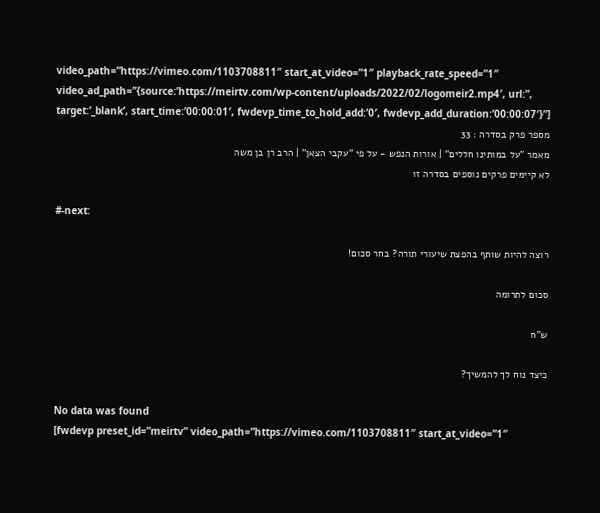video_path=”https://vimeo.com/1103708811″ start_at_video=”1″ playback_rate_speed=”1″ video_ad_path=”{source:’https://meirtv.com/wp-content/uploads/2022/02/logomeir2.mp4′, url:”, target:’_blank’, start_time:’00:00:01′, fwdevp_time_to_hold_add:’0′, fwdevp_add_duration:’00:00:07′}”]
מספר פרק בסדרה : 33
מאמר "על במותינו חללים" | אורות הנפש - על פי "עקבי הצאן" | הרב רן בן משה
לא קיימים פרקים נוספים בסדרה זו

#-next:

רוצה להיות שותף בהפצת שיעורי תורה? בחר סכום!

סכום לתרומה

ש”ח

כיצד נוח לך להמשיך?

No data was found
[fwdevp preset_id=”meirtv” video_path=”https://vimeo.com/1103708811″ start_at_video=”1″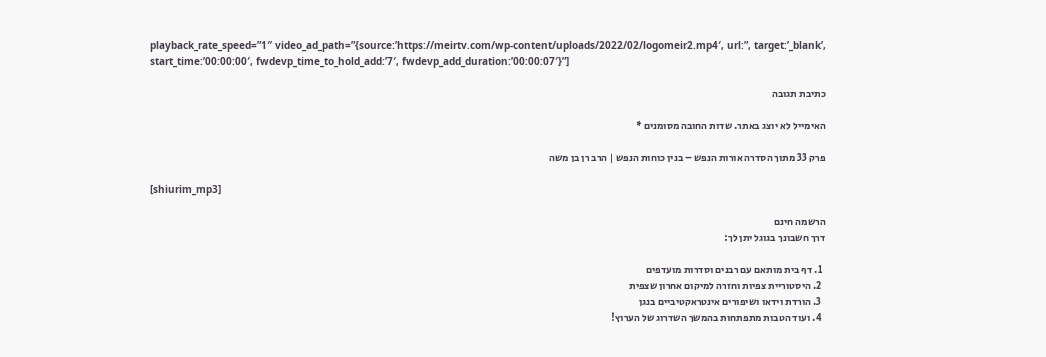playback_rate_speed=”1″ video_ad_path=”{source:’https://meirtv.com/wp-content/uploads/2022/02/logomeir2.mp4′, url:”, target:’_blank’, start_time:’00:00:00′, fwdevp_time_to_hold_add:’7′, fwdevp_add_duration:’00:00:07′}”]

כתיבת תגובה

האימייל לא יוצג באתר. שדות החובה מסומנים *

פרק 33 מתוך הסדרה אורות הנפש – בנין כוחות הנפש | הרב רן בן משה

[shiurim_mp3]

הרשמה חינם
דרך חשבונך בגוגל יתן לך:

  1. דף בית מותאם עם רבנים וסדרות מועדפים
  2. היסטוריית צפיות וחזרה למיקום אחרון שצפית
  3. הורדת וידאו ושיפורים אינטראקטיביים בנגן
  4. ועוד הטבות מתפתחות בהמשך השדרוג של הערוץ!